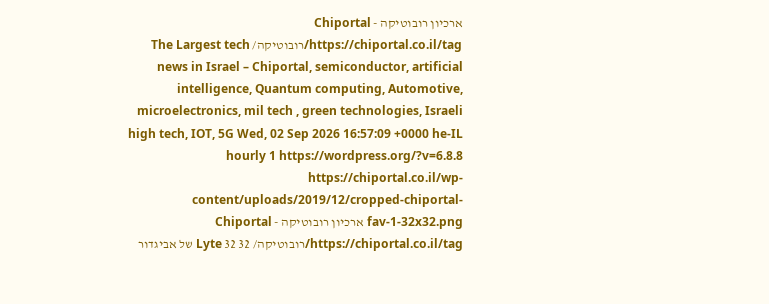ארכיון רובוטיקה - Chiportal https://chiportal.co.il/tag/רובוטיקה/ The Largest tech news in Israel – Chiportal, semiconductor, artificial intelligence, Quantum computing, Automotive, microelectronics, mil tech , green technologies, Israeli high tech, IOT, 5G Wed, 02 Sep 2026 16:57:09 +0000 he-IL hourly 1 https://wordpress.org/?v=6.8.8 https://chiportal.co.il/wp-content/uploads/2019/12/cropped-chiportal-fav-1-32x32.png ארכיון רובוטיקה - Chiportal https://chiportal.co.il/tag/רובוטיקה/ 32 32 Lyte של אביגדור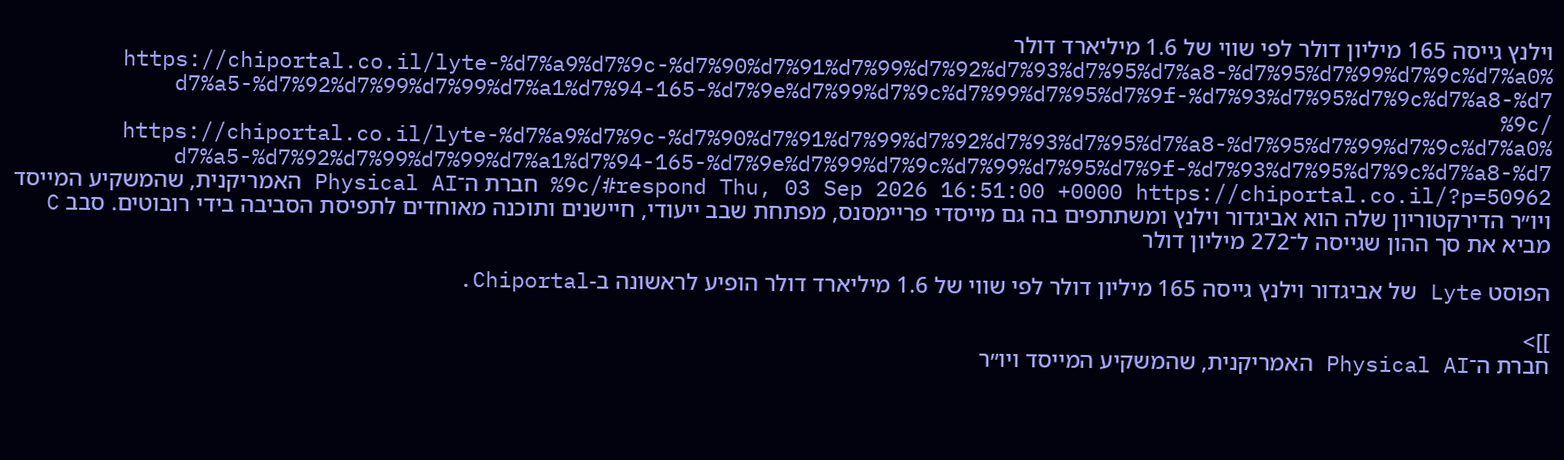וילנץ גייסה 165 מיליון דולר לפי שווי של 1.6 מיליארד דולר https://chiportal.co.il/lyte-%d7%a9%d7%9c-%d7%90%d7%91%d7%99%d7%92%d7%93%d7%95%d7%a8-%d7%95%d7%99%d7%9c%d7%a0%d7%a5-%d7%92%d7%99%d7%99%d7%a1%d7%94-165-%d7%9e%d7%99%d7%9c%d7%99%d7%95%d7%9f-%d7%93%d7%95%d7%9c%d7%a8-%d7%9c/ https://chiportal.co.il/lyte-%d7%a9%d7%9c-%d7%90%d7%91%d7%99%d7%92%d7%93%d7%95%d7%a8-%d7%95%d7%99%d7%9c%d7%a0%d7%a5-%d7%92%d7%99%d7%99%d7%a1%d7%94-165-%d7%9e%d7%99%d7%9c%d7%99%d7%95%d7%9f-%d7%93%d7%95%d7%9c%d7%a8-%d7%9c/#respond Thu, 03 Sep 2026 16:51:00 +0000 https://chiportal.co.il/?p=50962 חברת ה־Physical AI האמריקנית, שהמשקיע המייסד ויו״ר הדירקטוריון שלה הוא אביגדור וילנץ ומשתתפים בה גם מייסדי פריימסנס, מפתחת שבב ייעודי, חיישנים ותוכנה מאוחדים לתפיסת הסביבה בידי רובוטים. סבב C מביא את סך ההון שגייסה ל־272 מיליון דולר

הפוסט Lyte של אביגדור וילנץ גייסה 165 מיליון דולר לפי שווי של 1.6 מיליארד דולר הופיע לראשונה ב-Chiportal.

]]>
חברת ה־Physical AI האמריקנית, שהמשקיע המייסד ויו״ר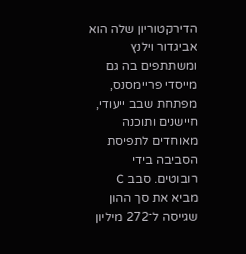הדירקטוריון שלה הוא אביגדור וילנץ ומשתתפים בה גם מייסדי פריימסנס, מפתחת שבב ייעודי, חיישנים ותוכנה מאוחדים לתפיסת הסביבה בידי רובוטים. סבב C מביא את סך ההון שגייסה ל־272 מיליון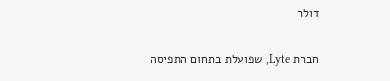דולר

חברת Lyte, שפועלת בתחום התפיסה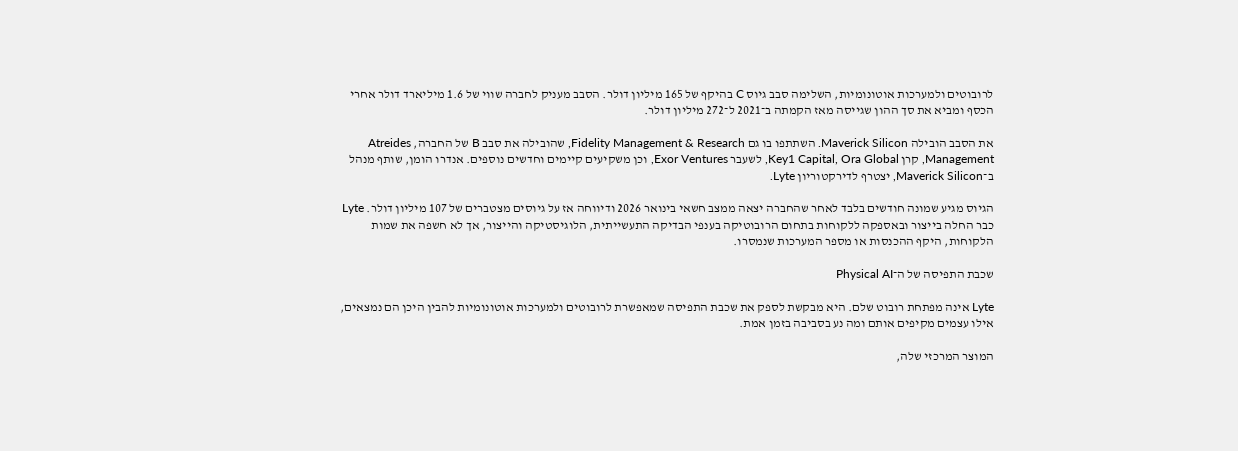לרובוטים ולמערכות אוטונומיות, השלימה סבב גיוס C בהיקף של 165 מיליון דולר. הסבב מעניק לחברה שווי של 1.6 מיליארד דולר אחרי הכסף ומביא את סך ההון שגייסה מאז הקמתה ב־2021 ל־272 מיליון דולר.

את הסבב הובילה Maverick Silicon. השתתפו בו גם Fidelity Management & Research, שהובילה את סבב B של החברה, Atreides Management, קרן Key1 Capital, Ora Global, לשעבר Exor Ventures, וכן משקיעים קיימים וחדשים נוספים. אנדרו הומן, שותף מנהל ב־Maverick Silicon, יצטרף לדירקטוריון Lyte.

הגיוס מגיע שמונה חודשים בלבד לאחר שהחברה יצאה ממצב חשאי בינואר 2026 ודיווחה אז על גיוסים מצטברים של 107 מיליון דולר. Lyte כבר החלה בייצור ובאספקה ללקוחות בתחום הרובוטיקה בענפי הבדיקה התעשייתית, הלוגיסטיקה והייצור, אך לא חשפה את שמות הלקוחות, היקף ההכנסות או מספר המערכות שנמסרו.

שכבת התפיסה של ה־Physical AI

Lyte אינה מפתחת רובוט שלם. היא מבקשת לספק את שכבת התפיסה שמאפשרת לרובוטים ולמערכות אוטונומיות להבין היכן הם נמצאים, אילו עצמים מקיפים אותם ומה נע בסביבה בזמן אמת.

המוצר המרכזי שלה,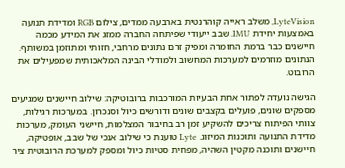LyteVision, משלב ראייה קוהרנטית בארבעה ממדים, צילום RGB ומדידת תנועה באמצעות יחידת IMU. שבב ייעודי שפיתחה החברה ממזג את המידע מכמה חיישנים כבר ברמת החומרה ומפיק זרם נתונים מרחבי, חזותי ומתוזמן במשותף. הנתונים מוזרמים למערכות המחשוב ולמודלי הבינה המלאכותית שמפעילים את הרובוט.

הגישה נועדה לפתור אחת הבעיות המורכבות ברובוטיקה: שילוב חיישנים שמגיעים מספקים שונים, פועלים בקצבים שונים ודורשים כיול וסנכרון. במערכות רגילות, צוותי הפיתוח צריכים להשקיע זמן רב בחיבור המצלמות, חיישני העומק, מערכות מדידת התנועה ותוכנות המיזוג. Lyte טוענת כי שילוב אנכי של שבב, אופטיקה, חיישנים ותוכנה מקטין השהיה, מפחית סטיות כיול ומספק למערכת הרובוטית ציר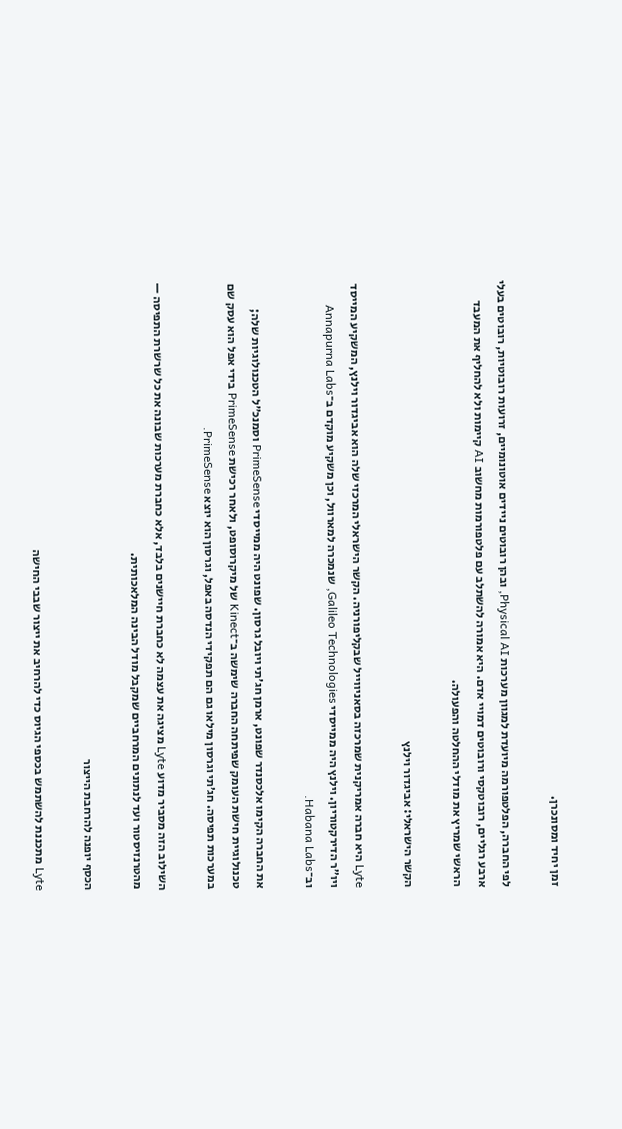זמן יחיד ומסונכרן.

לפי החברה, הפלטפורמה מיועדת למגוון מערכות Physical AI, ובהן רובוטים ניידים אוטונומיים, זרועות רובוטיות, רובוטים בעלי ארבע רגליים, רובוטקסי ורובוטים דמויי אדם. היא אמורה להשתלב עם פלטפורמות מחשוב AI קיימות ולא להחליף את המעבד הראשי שמריץ את מודלי ההחלטה והפעולה.

הקשר הישראלי: אביגדור וילנץ

Lyte היא חברה אמריקנית שמרכזה בסאניווייל שבקליפורניה. הקשר הישראלי המרכזי שלה הוא אביגדור וילנץ, המשקיע המייסד ויו״ר הדירקטוריון. וילנץ היה ממייסדי Galileo Technologies, שנמכרה למארוול, וכן משקיע מוקדם ב־Annapurna Labs וב־Habana Labs.

את החברה הקימו אלכסנדר שפונט, ארמן חג׳תי ויובל גרסון. שפונט היה ממייסדי PrimeSense וסמנכ״ל הטכנולוגיות שלה; טכנולוגיית חישת העומק שפיתחה החברה שימשה ב־Kinect של מיקרוסופט, ולאחר רכישת PrimeSense בידי אפל הוא עסק שם במערכות תפיסה. חג׳תי וגרסון מילאו גם הם תפקידי הנדסה באפל, וגרסון הוא יוצא PrimeSense.

השילוב הזה מסביר מדוע Lyte מציגה את עצמה לא כחברת חיישנים בלבד, אלא כחברת מערכות שבונה את כל שרשרת התפיסה — מהטרנזיסטור ועד לנתונים המרחביים שמקבל מודל הבינה המלאכותית.

הכסף יופנה להרחבת הייצור

Lyte מתכננת להשתמש בכספי הגיוס כדי להרחיב את ייצור שבבי החישה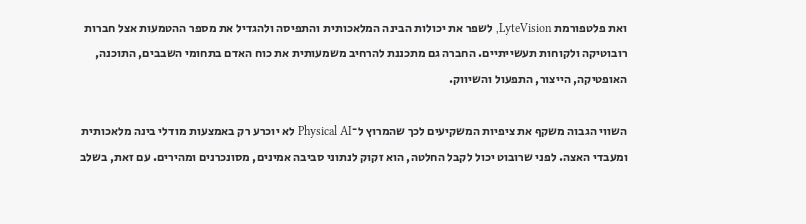ואת פלטפורמת LyteVision, לשפר את יכולות הבינה המלאכותית והתפיסה ולהגדיל את מספר ההטמעות אצל חברות רובוטיקה ולקוחות תעשייתיים. החברה גם מתכננת להרחיב משמעותית את כוח האדם בתחומי השבבים, התוכנה, האופטיקה, הייצור, התפעול והשיווק.

השווי הגבוה משקף את ציפיות המשקיעים לכך שהמרוץ ל־Physical AI לא יוכרע רק באמצעות מודלי בינה מלאכותית ומעבדי האצה. לפני שרובוט יכול לקבל החלטה, הוא זקוק לנתוני סביבה אמינים, מסונכרנים ומהירים. עם זאת, בשלב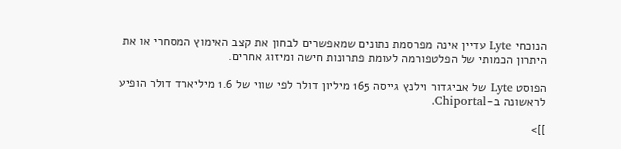הנוכחי Lyte עדיין אינה מפרסמת נתונים שמאפשרים לבחון את קצב האימוץ המסחרי או את היתרון הכמותי של הפלטפורמה לעומת פתרונות חישה ומיזוג אחרים.

הפוסט Lyte של אביגדור וילנץ גייסה 165 מיליון דולר לפי שווי של 1.6 מיליארד דולר הופיע לראשונה ב-Chiportal.

]]>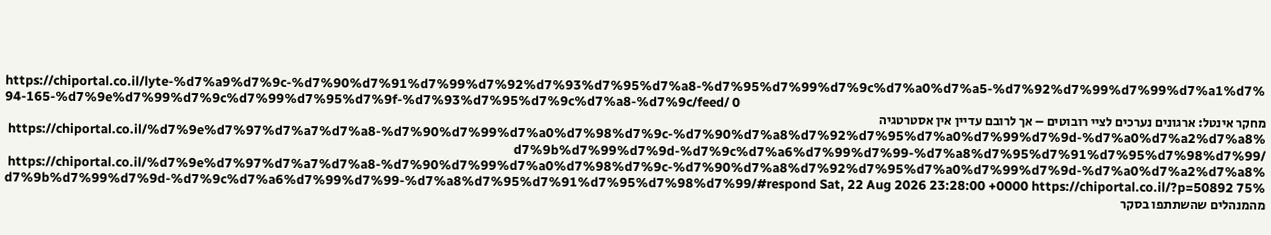https://chiportal.co.il/lyte-%d7%a9%d7%9c-%d7%90%d7%91%d7%99%d7%92%d7%93%d7%95%d7%a8-%d7%95%d7%99%d7%9c%d7%a0%d7%a5-%d7%92%d7%99%d7%99%d7%a1%d7%94-165-%d7%9e%d7%99%d7%9c%d7%99%d7%95%d7%9f-%d7%93%d7%95%d7%9c%d7%a8-%d7%9c/feed/ 0
מחקר אינטל: ארגונים נערכים לציי רובוטים – אך לרובם עדיין אין אסטרטגיה https://chiportal.co.il/%d7%9e%d7%97%d7%a7%d7%a8-%d7%90%d7%99%d7%a0%d7%98%d7%9c-%d7%90%d7%a8%d7%92%d7%95%d7%a0%d7%99%d7%9d-%d7%a0%d7%a2%d7%a8%d7%9b%d7%99%d7%9d-%d7%9c%d7%a6%d7%99%d7%99-%d7%a8%d7%95%d7%91%d7%95%d7%98%d7%99/ https://chiportal.co.il/%d7%9e%d7%97%d7%a7%d7%a8-%d7%90%d7%99%d7%a0%d7%98%d7%9c-%d7%90%d7%a8%d7%92%d7%95%d7%a0%d7%99%d7%9d-%d7%a0%d7%a2%d7%a8%d7%9b%d7%99%d7%9d-%d7%9c%d7%a6%d7%99%d7%99-%d7%a8%d7%95%d7%91%d7%95%d7%98%d7%99/#respond Sat, 22 Aug 2026 23:28:00 +0000 https://chiportal.co.il/?p=50892 75% מהמנהלים שהשתתפו בסקר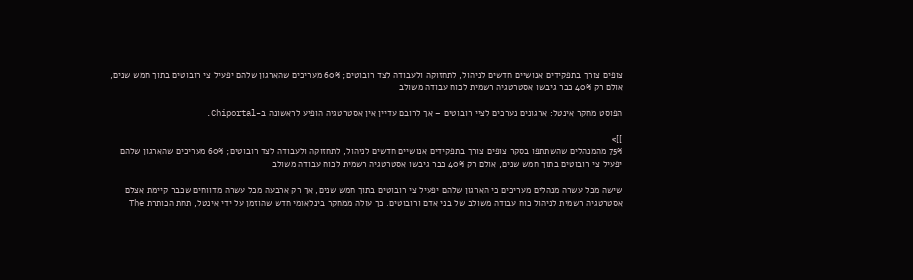צופים צורך בתפקידים אנושיים חדשים לניהול, לתחזוקה ולעבודה לצד רובוטים; 60% מעריכים שהארגון שלהם יפעיל צי רובוטים בתוך חמש שנים, אולם רק 40% כבר גיבשו אסטרטגיה רשמית לכוח עבודה משולב

הפוסט מחקר אינטל: ארגונים נערכים לציי רובוטים – אך לרובם עדיין אין אסטרטגיה הופיע לראשונה ב-Chiportal.

]]>
75% מהמנהלים שהשתתפו בסקר צופים צורך בתפקידים אנושיים חדשים לניהול, לתחזוקה ולעבודה לצד רובוטים; 60% מעריכים שהארגון שלהם יפעיל צי רובוטים בתוך חמש שנים, אולם רק 40% כבר גיבשו אסטרטגיה רשמית לכוח עבודה משולב

שישה מכל עשרה מנהלים מעריכים כי הארגון שלהם יפעיל צי רובוטים בתוך חמש שנים, אך רק ארבעה מכל עשרה מדווחים שכבר קיימת אצלם אסטרטגיה רשמית לניהול כוח עבודה משולב של בני אדם ורובוטים. כך עולה ממחקר בינלאומי חדש שהוזמן על ידי אינטל, תחת הכותרת The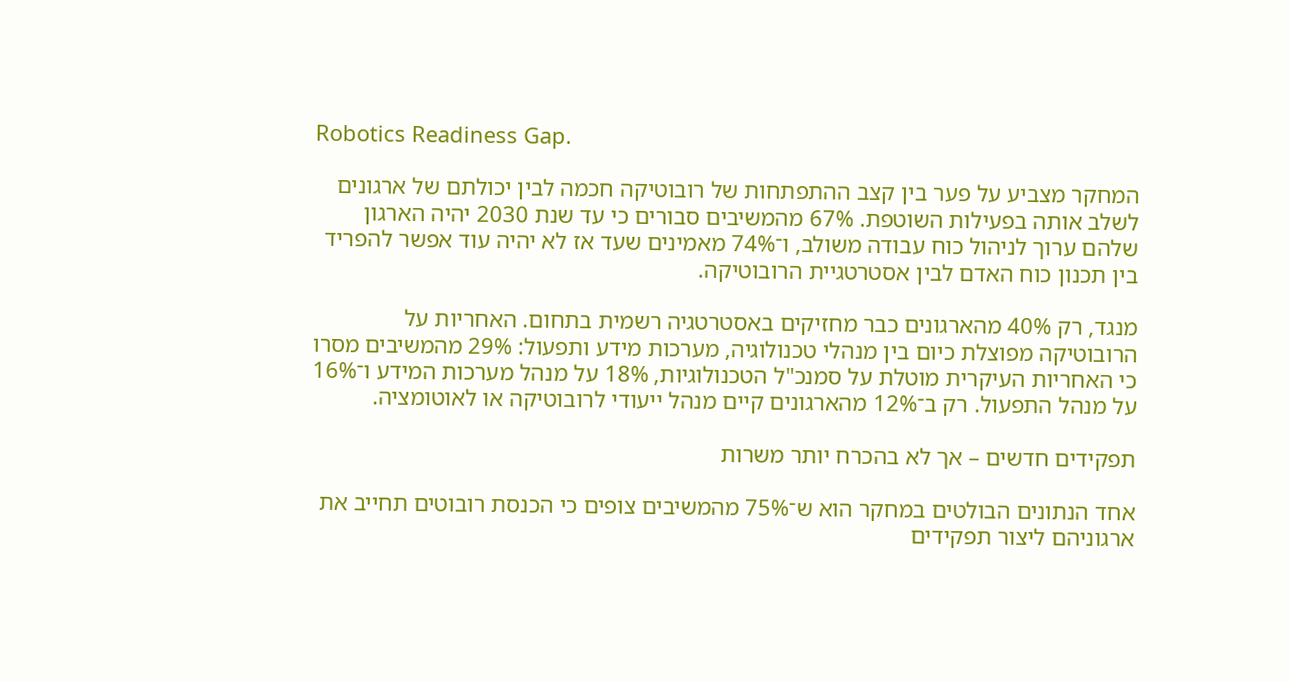Robotics Readiness Gap.

המחקר מצביע על פער בין קצב ההתפתחות של רובוטיקה חכמה לבין יכולתם של ארגונים לשלב אותה בפעילות השוטפת. 67% מהמשיבים סבורים כי עד שנת 2030 יהיה הארגון שלהם ערוך לניהול כוח עבודה משולב, ו־74% מאמינים שעד אז לא יהיה עוד אפשר להפריד בין תכנון כוח האדם לבין אסטרטגיית הרובוטיקה.

מנגד, רק 40% מהארגונים כבר מחזיקים באסטרטגיה רשמית בתחום. האחריות על הרובוטיקה מפוצלת כיום בין מנהלי טכנולוגיה, מערכות מידע ותפעול: 29% מהמשיבים מסרו כי האחריות העיקרית מוטלת על סמנכ"ל הטכנולוגיות, 18% על מנהל מערכות המידע ו־16% על מנהל התפעול. רק ב־12% מהארגונים קיים מנהל ייעודי לרובוטיקה או לאוטומציה.

תפקידים חדשים – אך לא בהכרח יותר משרות

אחד הנתונים הבולטים במחקר הוא ש־75% מהמשיבים צופים כי הכנסת רובוטים תחייב את ארגוניהם ליצור תפקידים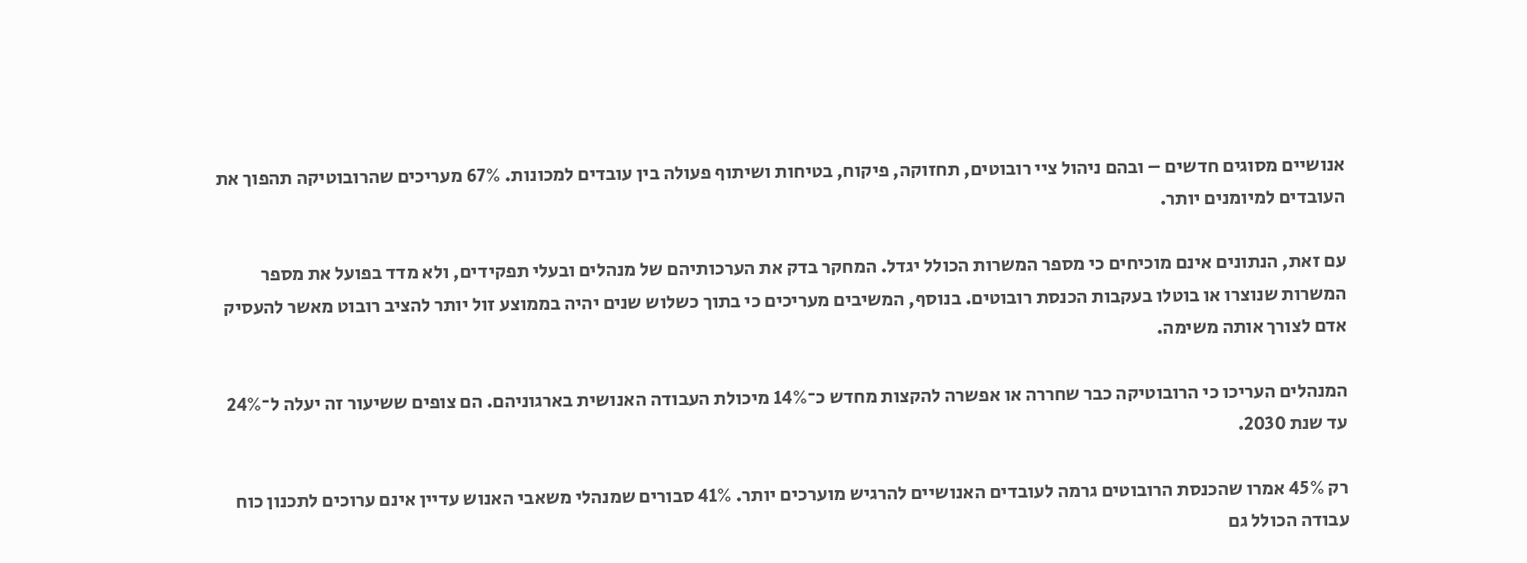אנושיים מסוגים חדשים – ובהם ניהול ציי רובוטים, תחזוקה, פיקוח, בטיחות ושיתוף פעולה בין עובדים למכונות. 67% מעריכים שהרובוטיקה תהפוך את העובדים למיומנים יותר.

עם זאת, הנתונים אינם מוכיחים כי מספר המשרות הכולל יגדל. המחקר בדק את הערכותיהם של מנהלים ובעלי תפקידים, ולא מדד בפועל את מספר המשרות שנוצרו או בוטלו בעקבות הכנסת רובוטים. בנוסף, המשיבים מעריכים כי בתוך כשלוש שנים יהיה בממוצע זול יותר להציב רובוט מאשר להעסיק אדם לצורך אותה משימה.

המנהלים העריכו כי הרובוטיקה כבר שחררה או אפשרה להקצות מחדש כ־14% מיכולת העבודה האנושית בארגוניהם. הם צופים ששיעור זה יעלה ל־24% עד שנת 2030.

רק 45% אמרו שהכנסת הרובוטים גרמה לעובדים האנושיים להרגיש מוערכים יותר. 41% סבורים שמנהלי משאבי האנוש עדיין אינם ערוכים לתכנון כוח עבודה הכולל גם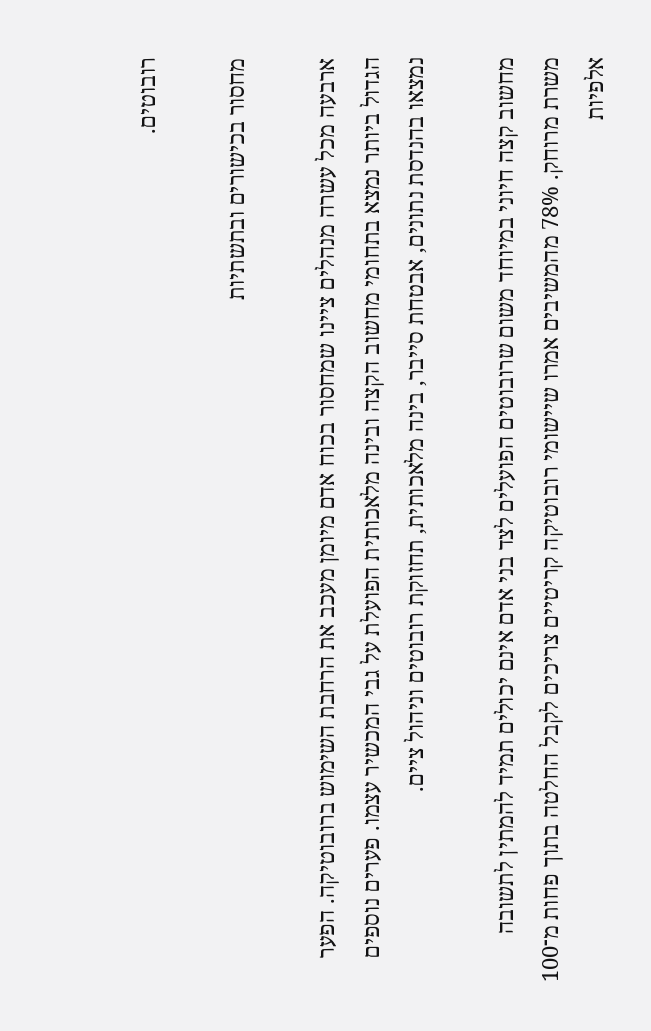רובוטים.

מחסור בכישורים ובתשתיות

ארבעה מכל עשרה מנהלים ציינו שמחסור בכוח אדם מיומן מעכב את הרחבת השימוש ברובוטיקה. הפער הגדול ביותר נמצא בתחומי מחשוב הקצה ובינה מלאכותית הפועלת על גבי המכשיר עצמו. פערים נוספים נמצאו בהנדסת נתונים, אבטחת סייבר, בינה מלאכותית, תחזוקת רובוטים וניהול ציים.

מחשוב קצה חיוני במיוחד משום שרובוטים הפועלים לצד בני אדם אינם יכולים תמיד להמתין לתשובה משרת מרוחק. 78% מהמשיבים אמרו שיישומי רובוטיקה קריטיים צריכים לקבל החלטה בתוך פחות מ־100 אלפיות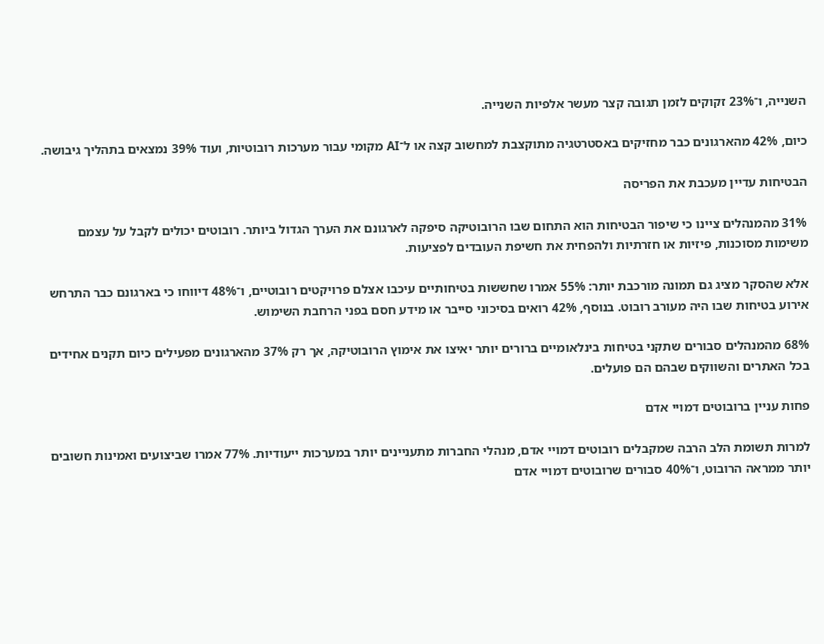השנייה, ו־23% זקוקים לזמן תגובה קצר מעשר אלפיות השנייה.

כיום, 42% מהארגונים כבר מחזיקים באסטרטגיה מתוקצבת למחשוב קצה או ל־AI מקומי עבור מערכות רובוטיות, ועוד 39% נמצאים בתהליך גיבושה.

הבטיחות עדיין מעכבת את הפריסה

31% מהמנהלים ציינו כי שיפור הבטיחות הוא התחום שבו הרובוטיקה סיפקה לארגונם את הערך הגדול ביותר. רובוטים יכולים לקבל על עצמם משימות מסוכנות, פיזיות או חזרתיות ולהפחית את חשיפת העובדים לפציעות.

אלא שהסקר מציג גם תמונה מורכבת יותר: 55% אמרו שחששות בטיחותיים עיכבו אצלם פרויקטים רובוטיים, ו־48% דיווחו כי בארגונם כבר התרחש אירוע בטיחות שבו היה מעורב רובוט. בנוסף, 42% רואים בסיכוני סייבר או מידע חסם בפני הרחבת השימוש.

68% מהמנהלים סבורים שתקני בטיחות בינלאומיים ברורים יותר יאיצו את אימוץ הרובוטיקה, אך רק 37% מהארגונים מפעילים כיום תקנים אחידים בכל האתרים והשווקים שבהם הם פועלים.

פחות עניין ברובוטים דמויי אדם

למרות תשומת הלב הרבה שמקבלים רובוטים דמויי אדם, מנהלי החברות מתעניינים יותר במערכות ייעודיות. 77% אמרו שביצועים ואמינות חשובים יותר ממראה הרובוט, ו־40% סבורים שרובוטים דמויי אדם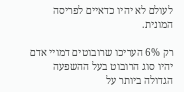לעולם לא יהיו כדאיים לפריסה המונית.

רק 6% העריכו שרובוטים דמויי אדם יהיו סוג הרובוט בעל ההשפעה הגדולה ביותר על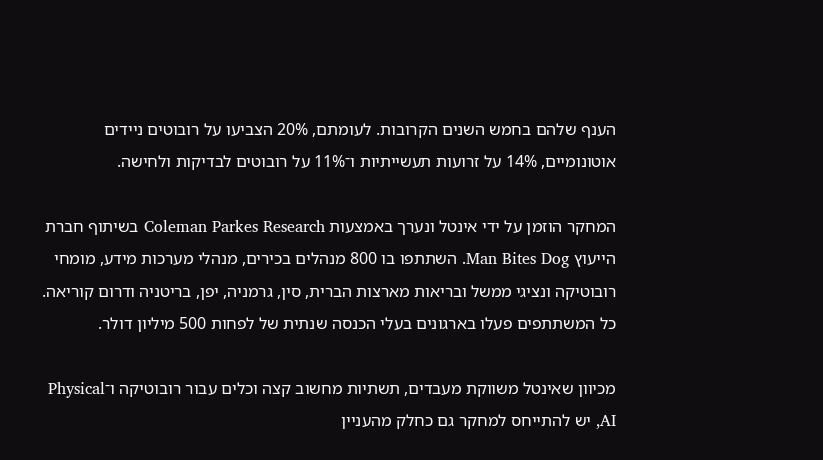הענף שלהם בחמש השנים הקרובות. לעומתם, 20% הצביעו על רובוטים ניידים אוטונומיים, 14% על זרועות תעשייתיות ו־11% על רובוטים לבדיקות ולחישה.

המחקר הוזמן על ידי אינטל ונערך באמצעות Coleman Parkes Research בשיתוף חברת הייעוץ Man Bites Dog. השתתפו בו 800 מנהלים בכירים, מנהלי מערכות מידע, מומחי רובוטיקה ונציגי ממשל ובריאות מארצות הברית, סין, גרמניה, יפן, בריטניה ודרום קוריאה. כל המשתתפים פעלו בארגונים בעלי הכנסה שנתית של לפחות 500 מיליון דולר.

מכיוון שאינטל משווקת מעבדים, תשתיות מחשוב קצה וכלים עבור רובוטיקה ו־Physical AI, יש להתייחס למחקר גם כחלק מהעניין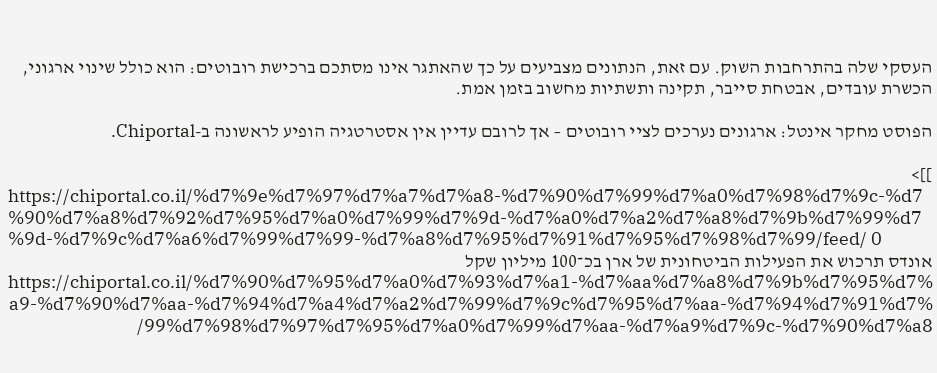העסקי שלה בהתרחבות השוק. עם זאת, הנתונים מצביעים על כך שהאתגר אינו מסתכם ברכישת רובוטים: הוא כולל שינוי ארגוני, הכשרת עובדים, אבטחת סייבר, תקינה ותשתיות מחשוב בזמן אמת.

הפוסט מחקר אינטל: ארגונים נערכים לציי רובוטים – אך לרובם עדיין אין אסטרטגיה הופיע לראשונה ב-Chiportal.

]]>
https://chiportal.co.il/%d7%9e%d7%97%d7%a7%d7%a8-%d7%90%d7%99%d7%a0%d7%98%d7%9c-%d7%90%d7%a8%d7%92%d7%95%d7%a0%d7%99%d7%9d-%d7%a0%d7%a2%d7%a8%d7%9b%d7%99%d7%9d-%d7%9c%d7%a6%d7%99%d7%99-%d7%a8%d7%95%d7%91%d7%95%d7%98%d7%99/feed/ 0
אונדס תרכוש את הפעילות הביטחונית של ארן בכ־100 מיליון שקל https://chiportal.co.il/%d7%90%d7%95%d7%a0%d7%93%d7%a1-%d7%aa%d7%a8%d7%9b%d7%95%d7%a9-%d7%90%d7%aa-%d7%94%d7%a4%d7%a2%d7%99%d7%9c%d7%95%d7%aa-%d7%94%d7%91%d7%99%d7%98%d7%97%d7%95%d7%a0%d7%99%d7%aa-%d7%a9%d7%9c-%d7%90%d7%a8/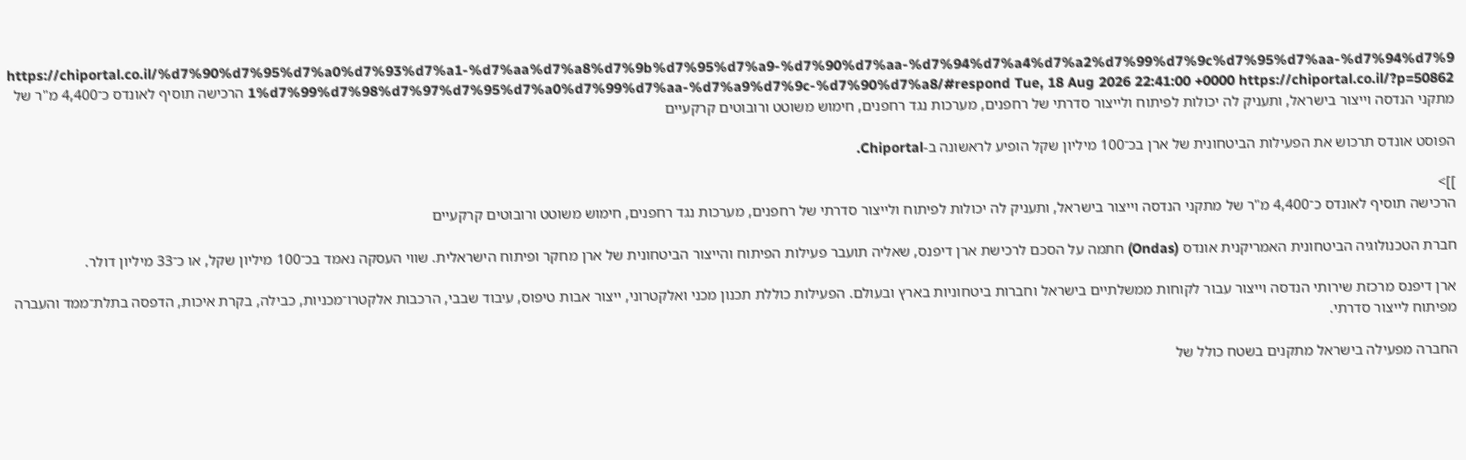https://chiportal.co.il/%d7%90%d7%95%d7%a0%d7%93%d7%a1-%d7%aa%d7%a8%d7%9b%d7%95%d7%a9-%d7%90%d7%aa-%d7%94%d7%a4%d7%a2%d7%99%d7%9c%d7%95%d7%aa-%d7%94%d7%91%d7%99%d7%98%d7%97%d7%95%d7%a0%d7%99%d7%aa-%d7%a9%d7%9c-%d7%90%d7%a8/#respond Tue, 18 Aug 2026 22:41:00 +0000 https://chiportal.co.il/?p=50862 הרכישה תוסיף לאונדס כ־4,400 מ"ר של מתקני הנדסה וייצור בישראל, ותעניק לה יכולות לפיתוח ולייצור סדרתי של רחפנים, מערכות נגד רחפנים, חימוש משוטט ורובוטים קרקעיים

הפוסט אונדס תרכוש את הפעילות הביטחונית של ארן בכ־100 מיליון שקל הופיע לראשונה ב-Chiportal.

]]>
הרכישה תוסיף לאונדס כ־4,400 מ"ר של מתקני הנדסה וייצור בישראל, ותעניק לה יכולות לפיתוח ולייצור סדרתי של רחפנים, מערכות נגד רחפנים, חימוש משוטט ורובוטים קרקעיים

חברת הטכנולוגיה הביטחונית האמריקנית אונדס (Ondas) חתמה על הסכם לרכישת ארן דיפנס, שאליה תועבר פעילות הפיתוח והייצור הביטחונית של ארן מחקר ופיתוח הישראלית. שווי העסקה נאמד בכ־100 מיליון שקל, או כ־33 מיליון דולר.

ארן דיפנס מרכזת שירותי הנדסה וייצור עבור לקוחות ממשלתיים בישראל וחברות ביטחוניות בארץ ובעולם. הפעילות כוללת תכנון מכני ואלקטרוני, ייצור אבות טיפוס, עיבוד שבבי, הרכבות אלקטרו־מכניות, כבילה, בקרת איכות, הדפסה בתלת־ממד והעברה מפיתוח לייצור סדרתי.

החברה מפעילה בישראל מתקנים בשטח כולל של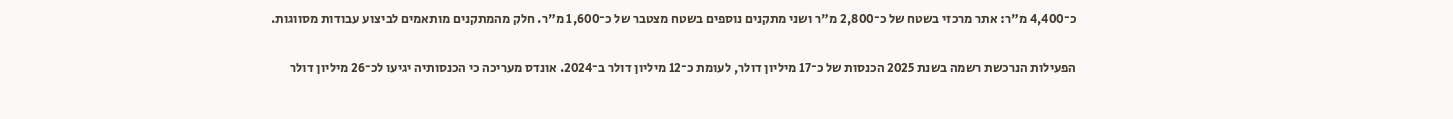כ־4,400 מ"ר: אתר מרכזי בשטח של כ־2,800 מ"ר ושני מתקנים נוספים בשטח מצטבר של כ־1,600 מ"ר. חלק מהמתקנים מותאמים לביצוע עבודות מסווגות.

הפעילות הנרכשת רשמה בשנת 2025 הכנסות של כ־17 מיליון דולר, לעומת כ־12 מיליון דולר ב־2024. אונדס מעריכה כי הכנסותיה יגיעו לכ־26 מיליון דולר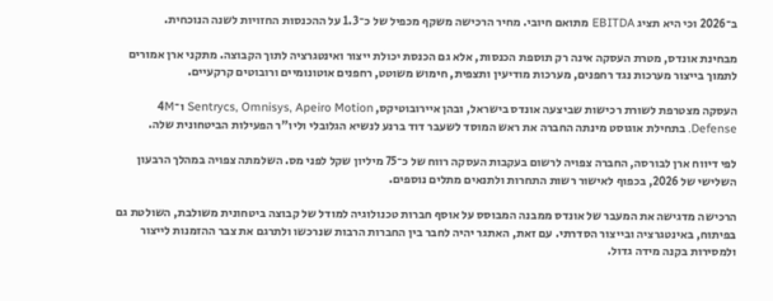ב־2026 וכי היא תציג EBITDA מתואם חיובי. מחיר הרכישה משקף מכפיל של כ־1.3 על ההכנסות החזויות לשנה הנוכחית.

מבחינת אונדס, מטרת העסקה אינה רק תוספת הכנסות, אלא גם הכנסת יכולת ייצור ואינטגרציה לתוך הקבוצה. מתקני ארן אמורים לתמוך בייצור מערכות נגד רחפנים, מערכות מודיעין ותצפית, חימוש משוטט, רחפנים אוטונומיים ורובוטים קרקעיים.

העסקה מצטרפת לשורת רכישות שביצעה אונדס בישראל, ובהן איירובוטיקס, Sentrycs, Omnisys, Apeiro Motion ו־4M Defense. בתחילת אוגוסט מינתה החברה את ראש המוסד לשעבר דוד ברנע לנשיא הגלובלי וליו"ר הפעילות הביטחונית שלה.

לפי דיווח ארן לבורסה, החברה צפויה לרשום בעקבות העסקה רווח של כ־75 מיליון שקל לפני מס. השלמתה צפויה במהלך הרבעון השלישי של 2026, בכפוף לאישור רשות התחרות ולתנאים מתלים נוספים.

הרכישה מדגישה את המעבר של אונדס ממבנה המבוסס על אוסף חברות טכנולוגיה למודל של קבוצה ביטחונית משולבת, השולטת גם בפיתוח, באינטגרציה ובייצור הסדרתי. עם זאת, האתגר יהיה לחבר בין החברות הרבות שנרכשו ולתרגם את צבר ההזמנות לייצור ולמסירות בקנה מידה גדול.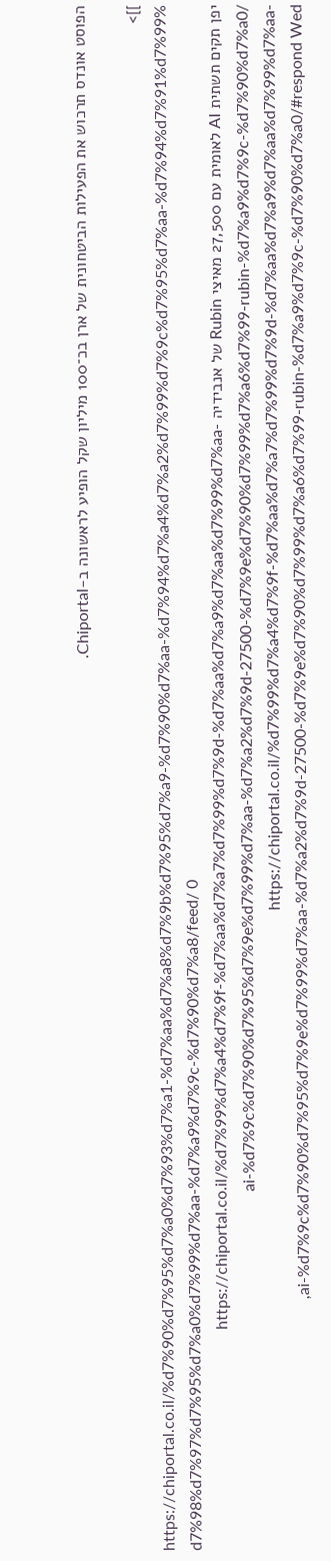הפוסט אונדס תרכוש את הפעילות הביטחונית של ארן בכ־100 מיליון שקל הופיע לראשונה ב-Chiportal.

]]>
https://chiportal.co.il/%d7%90%d7%95%d7%a0%d7%93%d7%a1-%d7%aa%d7%a8%d7%9b%d7%95%d7%a9-%d7%90%d7%aa-%d7%94%d7%a4%d7%a2%d7%99%d7%9c%d7%95%d7%aa-%d7%94%d7%91%d7%99%d7%98%d7%97%d7%95%d7%a0%d7%99%d7%aa-%d7%a9%d7%9c-%d7%90%d7%a8/feed/ 0
יפן תקים תשתית AI לאומית עם 27,500 מאיצי Rubin של אנבידיה https://chiportal.co.il/%d7%99%d7%a4%d7%9f-%d7%aa%d7%a7%d7%99%d7%9d-%d7%aa%d7%a9%d7%aa%d7%99%d7%aa-ai-%d7%9c%d7%90%d7%95%d7%9e%d7%99%d7%aa-%d7%a2%d7%9d-27500-%d7%9e%d7%90%d7%99%d7%a6%d7%99-rubin-%d7%a9%d7%9c-%d7%90%d7%a0/ https://chiportal.co.il/%d7%99%d7%a4%d7%9f-%d7%aa%d7%a7%d7%99%d7%9d-%d7%aa%d7%a9%d7%aa%d7%99%d7%aa-ai-%d7%9c%d7%90%d7%95%d7%9e%d7%99%d7%aa-%d7%a2%d7%9d-27500-%d7%9e%d7%90%d7%99%d7%a6%d7%99-rubin-%d7%a9%d7%9c-%d7%90%d7%a0/#respond Wed,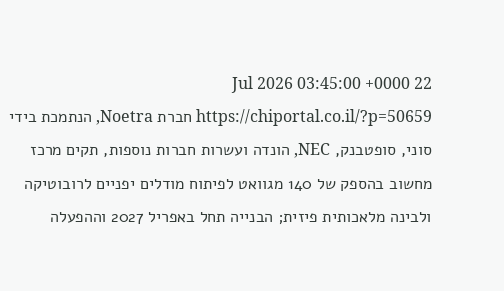22 Jul 2026 03:45:00 +0000 https://chiportal.co.il/?p=50659 חברת Noetra, הנתמכת בידי סוני, סופטבנק, NEC, הונדה ועשרות חברות נוספות, תקים מרכז מחשוב בהספק של 140 מגוואט לפיתוח מודלים יפניים לרובוטיקה ולבינה מלאכותית פיזית; הבנייה תחל באפריל 2027 וההפעלה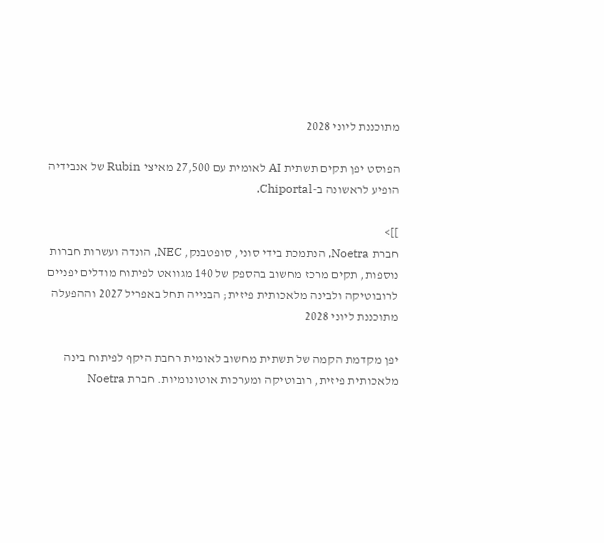מתוכננת ליוני 2028

הפוסט יפן תקים תשתית AI לאומית עם 27,500 מאיצי Rubin של אנבידיה הופיע לראשונה ב-Chiportal.

]]>
חברת Noetra, הנתמכת בידי סוני, סופטבנק, NEC, הונדה ועשרות חברות נוספות, תקים מרכז מחשוב בהספק של 140 מגוואט לפיתוח מודלים יפניים לרובוטיקה ולבינה מלאכותית פיזית; הבנייה תחל באפריל 2027 וההפעלה מתוכננת ליוני 2028

יפן מקדמת הקמה של תשתית מחשוב לאומית רחבת היקף לפיתוח בינה מלאכותית פיזית, רובוטיקה ומערכות אוטונומיות. חברת Noetra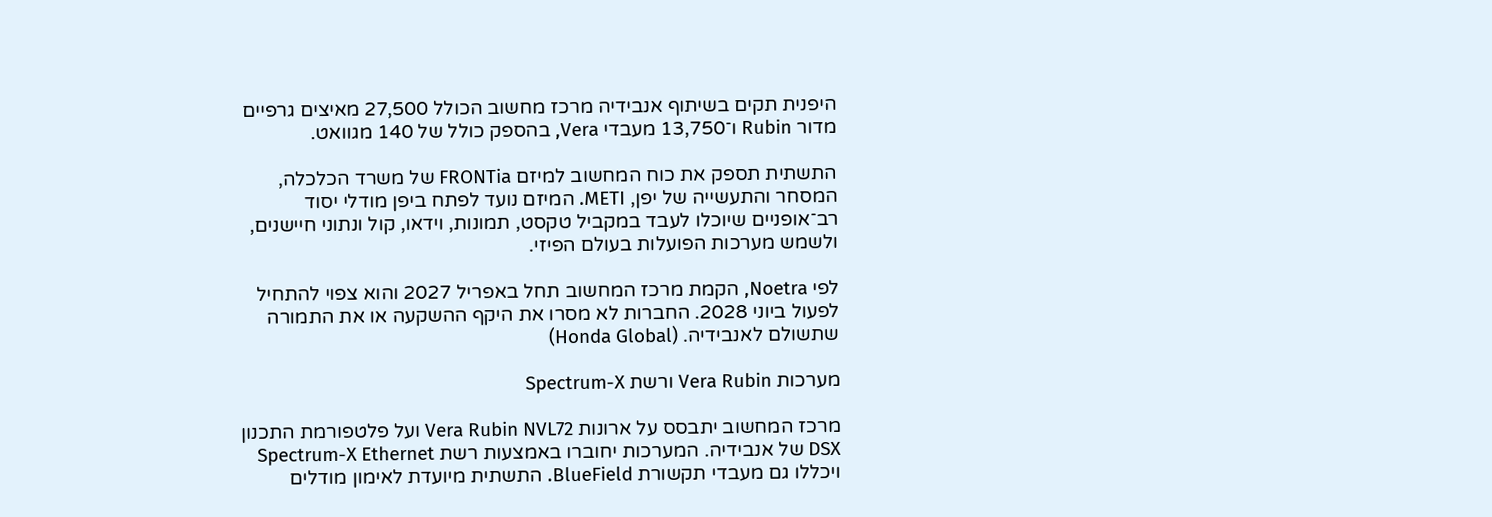היפנית תקים בשיתוף אנבידיה מרכז מחשוב הכולל 27,500 מאיצים גרפיים מדור Rubin ו־13,750 מעבדי Vera, בהספק כולל של 140 מגוואט.

התשתית תספק את כוח המחשוב למיזם FRONTia של משרד הכלכלה, המסחר והתעשייה של יפן, METI. המיזם נועד לפתח ביפן מודלי יסוד רב־אופניים שיוכלו לעבד במקביל טקסט, תמונות, וידאו, קול ונתוני חיישנים, ולשמש מערכות הפועלות בעולם הפיזי.

לפי Noetra, הקמת מרכז המחשוב תחל באפריל 2027 והוא צפוי להתחיל לפעול ביוני 2028. החברות לא מסרו את היקף ההשקעה או את התמורה שתשולם לאנבידיה. (Honda Global)

מערכות Vera Rubin ורשת Spectrum-X

מרכז המחשוב יתבסס על ארונות Vera Rubin NVL72 ועל פלטפורמת התכנון DSX של אנבידיה. המערכות יחוברו באמצעות רשת Spectrum-X Ethernet ויכללו גם מעבדי תקשורת BlueField. התשתית מיועדת לאימון מודלים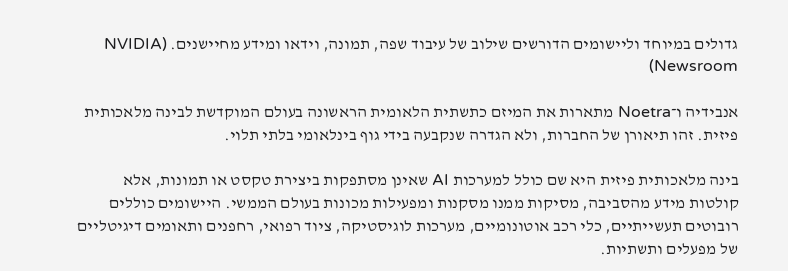גדולים במיוחד וליישומים הדורשים שילוב של עיבוד שפה, תמונה, וידאו ומידע מחיישנים. (NVIDIA Newsroom)

אנבידיה ו־Noetra מתארות את המיזם כתשתית הלאומית הראשונה בעולם המוקדשת לבינה מלאכותית פיזית. זהו תיאורן של החברות, ולא הגדרה שנקבעה בידי גוף בינלאומי בלתי תלוי.

בינה מלאכותית פיזית היא שם כולל למערכות AI שאינן מסתפקות ביצירת טקסט או תמונות, אלא קולטות מידע מהסביבה, מסיקות ממנו מסקנות ומפעילות מכונות בעולם הממשי. היישומים כוללים רובוטים תעשייתיים, כלי רכב אוטונומיים, מערכות לוגיסטיקה, ציוד רפואי, רחפנים ותאומים דיגיטליים של מפעלים ותשתיות.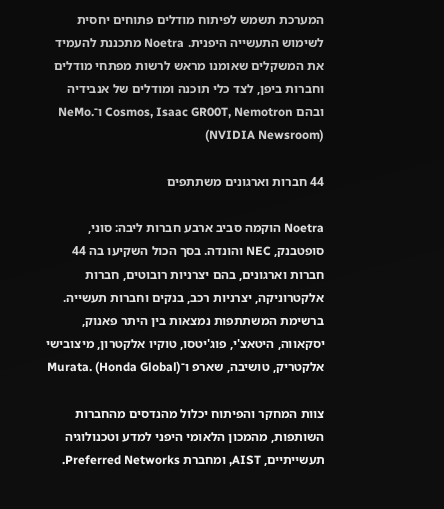המערכת תשמש לפיתוח מודלים פתוחים יחסית לשימוש התעשייה היפנית. Noetra מתכננת להעמיד את המשקלים שאומנו מראש לרשות מפתחי מודלים וחברות ביפן, לצד כלי תוכנה ומודלים של אנבידיה ובהם Cosmos, Isaac GR00T, Nemotron ו־NeMo. (NVIDIA Newsroom)

44 חברות וארגונים משתתפים

Noetra הוקמה סביב ארבע חברות ליבה: סוני, סופטבנק, NEC והונדה. בסך הכול השקיעו בה 44 חברות וארגונים, בהם יצרניות רובוטים, חברות אלקטרוניקה, יצרניות רכב, בנקים וחברות תעשייה. ברשימת המשתתפות נמצאות בין היתר פאנוק, יסקאווה, היטאצ'י, פוג'יטסו, טוקיו אלקטרון, מיצובישי אלקטריק, טושיבה, שארפ ו־Murata. (Honda Global)

צוות המחקר והפיתוח יכלול מהנדסים מהחברות השותפות, מהמכון הלאומי היפני למדע וטכנולוגיה תעשייתיים, AIST, ומחברת Preferred Networks.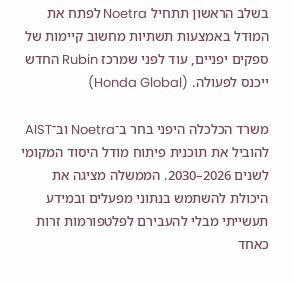בשלב הראשון תתחיל Noetra לפתח את המודל באמצעות תשתיות מחשוב קיימות של ספקים יפניים, עוד לפני שמרכז Rubin החדש ייכנס לפעולה. (Honda Global)

משרד הכלכלה היפני בחר ב־Noetra וב־AIST להוביל את תוכנית פיתוח מודל היסוד המקומי לשנים 2026–2030. הממשלה מציגה את היכולת להשתמש בנתוני מפעלים ובמידע תעשייתי מבלי להעבירם לפלטפורמות זרות כאחד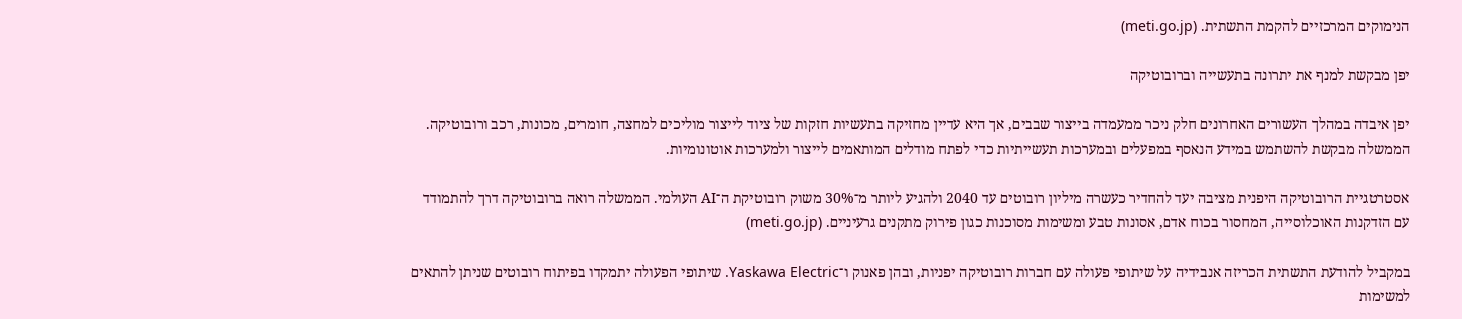הנימוקים המרכזיים להקמת התשתית. (meti.go.jp)

יפן מבקשת למנף את יתרונה בתעשייה וברובוטיקה

יפן איבדה במהלך העשורים האחרונים חלק ניכר ממעמדה בייצור שבבים, אך היא עדיין מחזיקה בתעשיות חזקות של ציוד לייצור מוליכים למחצה, חומרים, מכונות, רכב ורובוטיקה. הממשלה מבקשת להשתמש במידע הנאסף במפעלים ובמערכות תעשייתיות כדי לפתח מודלים המותאמים לייצור ולמערכות אוטונומיות.

אסטרטגיית הרובוטיקה היפנית מציבה יעד להחדיר כעשרה מיליון רובוטים עד 2040 ולהגיע ליותר מ־30% משוק רובוטיקת ה־AI העולמי. הממשלה רואה ברובוטיקה דרך להתמודד עם הזדקנות האוכלוסייה, המחסור בכוח אדם, אסונות טבע ומשימות מסוכנות כגון פירוק מתקנים גרעיניים. (meti.go.jp)

במקביל להודעת התשתית הכריזה אנבידיה על שיתופי פעולה עם חברות רובוטיקה יפניות, ובהן פאנוק ו־Yaskawa Electric. שיתופי הפעולה יתמקדו בפיתוח רובוטים שניתן להתאים למשימות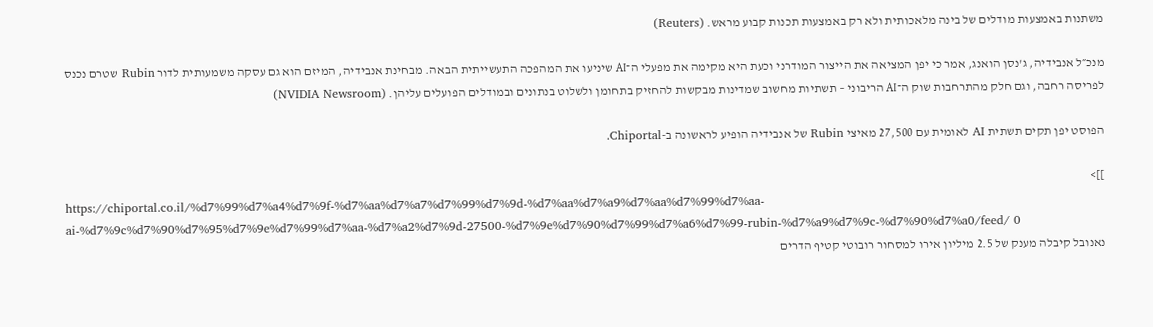משתנות באמצעות מודלים של בינה מלאכותית ולא רק באמצעות תכנות קבוע מראש. (Reuters)

מנכ״ל אנבידיה, ג'נסן הואנג, אמר כי יפן המציאה את הייצור המודרני וכעת היא מקימה את מפעלי ה־AI שיניעו את המהפכה התעשייתית הבאה. מבחינת אנבידיה, המיזם הוא גם עסקה משמעותית לדור Rubin שטרם נכנס לפריסה רחבה, וגם חלק מהתרחבות שוק ה־AI הריבוני – תשתיות מחשוב שמדינות מבקשות להחזיק בתחומן ולשלוט בנתונים ובמודלים הפועלים עליהן. (NVIDIA Newsroom)

הפוסט יפן תקים תשתית AI לאומית עם 27,500 מאיצי Rubin של אנבידיה הופיע לראשונה ב-Chiportal.

]]>
https://chiportal.co.il/%d7%99%d7%a4%d7%9f-%d7%aa%d7%a7%d7%99%d7%9d-%d7%aa%d7%a9%d7%aa%d7%99%d7%aa-ai-%d7%9c%d7%90%d7%95%d7%9e%d7%99%d7%aa-%d7%a2%d7%9d-27500-%d7%9e%d7%90%d7%99%d7%a6%d7%99-rubin-%d7%a9%d7%9c-%d7%90%d7%a0/feed/ 0
נאנובל קיבלה מענק של 2.5 מיליון אירו למסחור רובוטי קטיף הדרים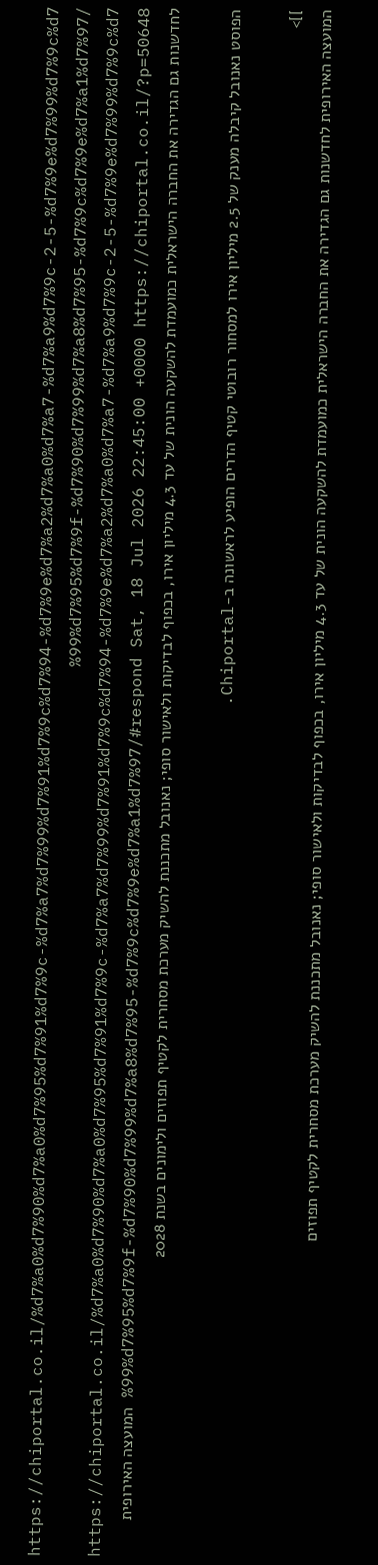https://chiportal.co.il/%d7%a0%d7%90%d7%a0%d7%95%d7%91%d7%9c-%d7%a7%d7%99%d7%91%d7%9c%d7%94-%d7%9e%d7%a2%d7%a0%d7%a7-%d7%a9%d7%9c-2-5-%d7%9e%d7%99%d7%9c%d7%99%d7%95%d7%9f-%d7%90%d7%99%d7%a8%d7%95-%d7%9c%d7%9e%d7%a1%d7%97/ https://chiportal.co.il/%d7%a0%d7%90%d7%a0%d7%95%d7%91%d7%9c-%d7%a7%d7%99%d7%91%d7%9c%d7%94-%d7%9e%d7%a2%d7%a0%d7%a7-%d7%a9%d7%9c-2-5-%d7%9e%d7%99%d7%9c%d7%99%d7%95%d7%9f-%d7%90%d7%99%d7%a8%d7%95-%d7%9c%d7%9e%d7%a1%d7%97/#respond Sat, 18 Jul 2026 22:45:00 +0000 https://chiportal.co.il/?p=50648 המועצה האירופית לחדשנות גם הגדירה את החברה הישראלית כמועמדת להשקעה הונית של עד 4.3 מיליון אירו, בכפוף לבדיקות ולאישור סופי; נאנובל מתכננת להשיק מערכת מסחרית לקטיף תפוזים ולימונים בשנת 2028

הפוסט נאנובל קיבלה מענק של 2.5 מיליון אירו למסחור רובוטי קטיף הדרים הופיע לראשונה ב-Chiportal.

]]>
המועצה האירופית לחדשנות גם הגדירה את החברה הישראלית כמועמדת להשקעה הונית של עד 4.3 מיליון אירו, בכפוף לבדיקות ולאישור סופי; נאנובל מתכננת להשיק מערכת מסחרית לקטיף תפוזים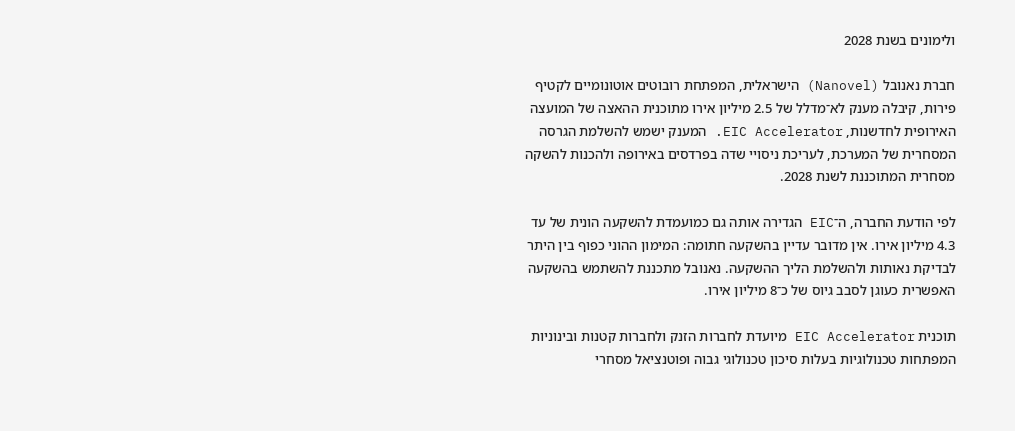ולימונים בשנת 2028

חברת נאנובל (Nanovel) הישראלית, המפתחת רובוטים אוטונומיים לקטיף פירות, קיבלה מענק לא־מדלל של 2.5 מיליון אירו מתוכנית ההאצה של המועצה האירופית לחדשנות, EIC Accelerator. המענק ישמש להשלמת הגרסה המסחרית של המערכת, לעריכת ניסויי שדה בפרדסים באירופה ולהכנות להשקה מסחרית המתוכננת לשנת 2028.

לפי הודעת החברה, ה־EIC הגדירה אותה גם כמועמדת להשקעה הונית של עד 4.3 מיליון אירו. אין מדובר עדיין בהשקעה חתומה: המימון ההוני כפוף בין היתר לבדיקת נאותות ולהשלמת הליך ההשקעה. נאנובל מתכננת להשתמש בהשקעה האפשרית כעוגן לסבב גיוס של כ־8 מיליון אירו.

תוכנית EIC Accelerator מיועדת לחברות הזנק ולחברות קטנות ובינוניות המפתחות טכנולוגיות בעלות סיכון טכנולוגי גבוה ופוטנציאל מסחרי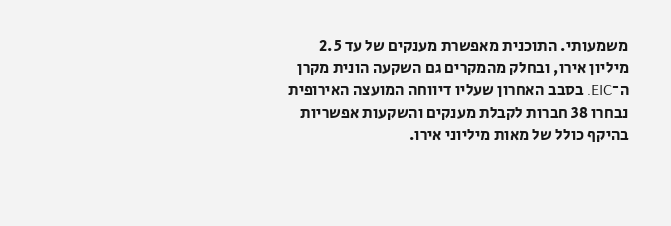משמעותי. התוכנית מאפשרת מענקים של עד 2.5 מיליון אירו, ובחלק מהמקרים גם השקעה הונית מקרן ה־EIC. בסבב האחרון שעליו דיווחה המועצה האירופית נבחרו 38 חברות לקבלת מענקים והשקעות אפשריות בהיקף כולל של מאות מיליוני אירו.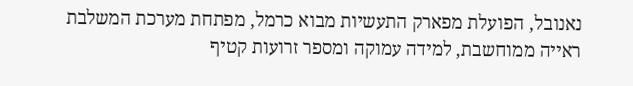נאנובל, הפועלת מפארק התעשיות מבוא כרמל, מפתחת מערכת המשלבת ראייה ממוחשבת, למידה עמוקה ומספר זרועות קטיף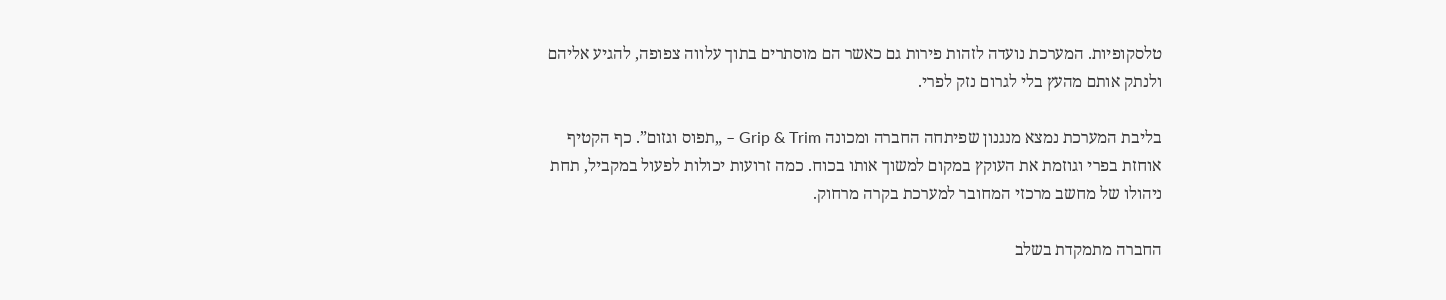טלסקופיות. המערכת נועדה לזהות פירות גם כאשר הם מוסתרים בתוך עלווה צפופה, להגיע אליהם ולנתק אותם מהעץ בלי לגרום נזק לפרי.

בליבת המערכת נמצא מנגנון שפיתחה החברה ומכונה Grip & Trim – „תפוס וגזום”. כף הקטיף אוחזת בפרי וגוזמת את העוקץ במקום למשוך אותו בכוח. כמה זרועות יכולות לפעול במקביל, תחת ניהולו של מחשב מרכזי המחובר למערכת בקרה מרחוק.

החברה מתמקדת בשלב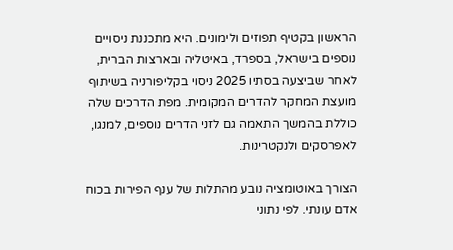הראשון בקטיף תפוזים ולימונים. היא מתכננת ניסויים נוספים בישראל, בספרד, באיטליה ובארצות הברית, לאחר שביצעה בסתיו 2025 ניסוי בקליפורניה בשיתוף מועצת המחקר להדרים המקומית. מפת הדרכים שלה כוללת בהמשך התאמה גם לזני הדרים נוספים, למנגו, לאפרסקים ולנקטרינות.

הצורך באוטומציה נובע מהתלות של ענף הפירות בכוח אדם עונתי. לפי נתוני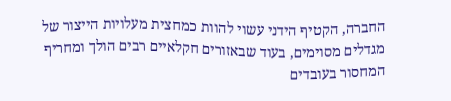החברה, הקטיף הידני עשוי להוות כמחצית מעלויות הייצור של מגדלים מסוימים, בעוד שבאזורים חקלאיים רבים הולך ומחריף המחסור בעובדים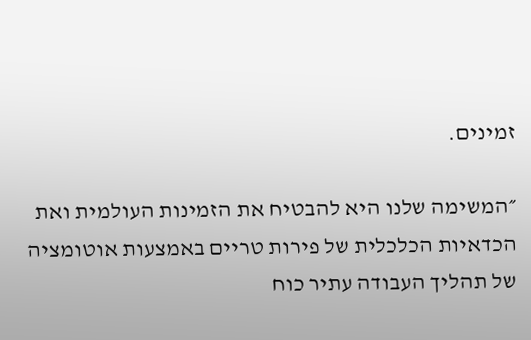זמינים.

״המשימה שלנו היא להבטיח את הזמינות העולמית ואת הכדאיות הכלכלית של פירות טריים באמצעות אוטומציה של תהליך העבודה עתיר כוח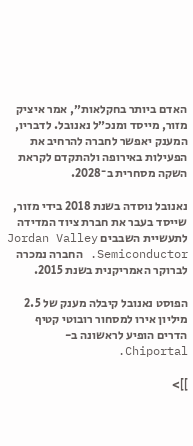האדם ביותר בחקלאות״, אמר איציק מזור, מייסד ומנכ״ל נאנובל. לדבריו, המענק יאפשר לחברה להרחיב את הפעילות באירופה ולהתקדם לקראת השקה מסחרית ב־2028.

נאנובל נוסדה בשנת 2018 בידי מזור, שייסד בעבר את חברת ציוד המדידה לתעשיית השבבים Jordan Valley Semiconductor. החברה נמכרה לברוקר האמריקנית בשנת 2015.

הפוסט נאנובל קיבלה מענק של 2.5 מיליון אירו למסחור רובוטי קטיף הדרים הופיע לראשונה ב-Chiportal.

]]>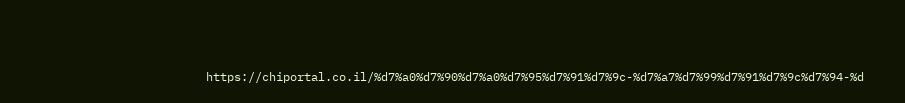https://chiportal.co.il/%d7%a0%d7%90%d7%a0%d7%95%d7%91%d7%9c-%d7%a7%d7%99%d7%91%d7%9c%d7%94-%d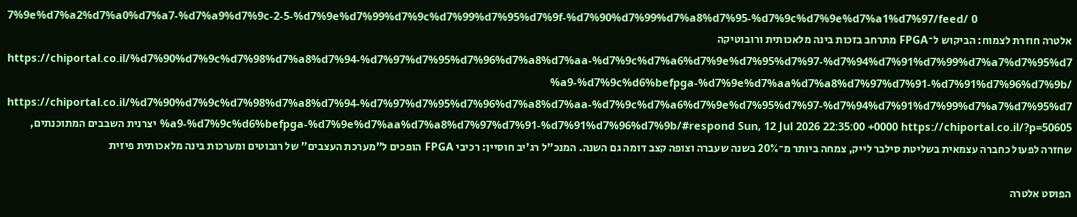7%9e%d7%a2%d7%a0%d7%a7-%d7%a9%d7%9c-2-5-%d7%9e%d7%99%d7%9c%d7%99%d7%95%d7%9f-%d7%90%d7%99%d7%a8%d7%95-%d7%9c%d7%9e%d7%a1%d7%97/feed/ 0
אלטרה חוזרת לצמוח: הביקוש ל־FPGA מתרחב בזכות בינה מלאכותית ורובוטיקה https://chiportal.co.il/%d7%90%d7%9c%d7%98%d7%a8%d7%94-%d7%97%d7%95%d7%96%d7%a8%d7%aa-%d7%9c%d7%a6%d7%9e%d7%95%d7%97-%d7%94%d7%91%d7%99%d7%a7%d7%95%d7%a9-%d7%9c%d6%befpga-%d7%9e%d7%aa%d7%a8%d7%97%d7%91-%d7%91%d7%96%d7%9b/ https://chiportal.co.il/%d7%90%d7%9c%d7%98%d7%a8%d7%94-%d7%97%d7%95%d7%96%d7%a8%d7%aa-%d7%9c%d7%a6%d7%9e%d7%95%d7%97-%d7%94%d7%91%d7%99%d7%a7%d7%95%d7%a9-%d7%9c%d6%befpga-%d7%9e%d7%aa%d7%a8%d7%97%d7%91-%d7%91%d7%96%d7%9b/#respond Sun, 12 Jul 2026 22:35:00 +0000 https://chiportal.co.il/?p=50605 יצרנית השבבים המתוכנתים, שחזרה לפעול כחברה עצמאית בשליטת סילבר לייק, צמחה ביותר מ־20% בשנה שעברה וצופה קצב דומה גם השנה. המנכ"ל רג'יב חוסיין: רכיבי FPGA הופכים ל"מערכת העצבים" של רובוטים ומערכות בינה מלאכותית פיזית

הפוסט אלטרה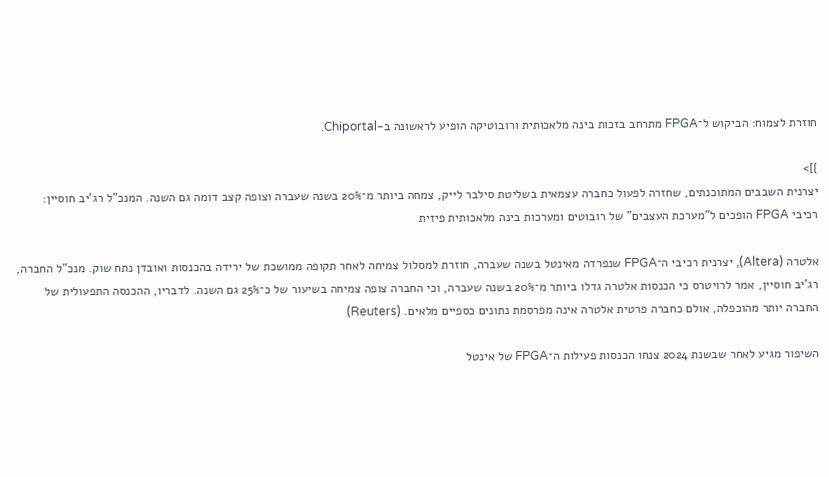חוזרת לצמוח: הביקוש ל־FPGA מתרחב בזכות בינה מלאכותית ורובוטיקה הופיע לראשונה ב-Chiportal.

]]>
יצרנית השבבים המתוכנתים, שחזרה לפעול כחברה עצמאית בשליטת סילבר לייק, צמחה ביותר מ־20% בשנה שעברה וצופה קצב דומה גם השנה. המנכ"ל רג'יב חוסיין: רכיבי FPGA הופכים ל"מערכת העצבים" של רובוטים ומערכות בינה מלאכותית פיזית

אלטרה (Altera), יצרנית רכיבי ה־FPGA שנפרדה מאינטל בשנה שעברה, חוזרת למסלול צמיחה לאחר תקופה ממושכת של ירידה בהכנסות ואובדן נתח שוק. מנכ"ל החברה, רג'יב חוסיין, אמר לרויטרס כי הכנסות אלטרה גדלו ביותר מ־20% בשנה שעברה, וכי החברה צופה צמיחה בשיעור של כ־25% גם השנה. לדבריו, ההכנסה התפעולית של החברה יותר מהוכפלה, אולם כחברה פרטית אלטרה אינה מפרסמת נתונים כספיים מלאים. (Reuters)

השיפור מגיע לאחר שבשנת 2024 צנחו הכנסות פעילות ה־FPGA של אינטל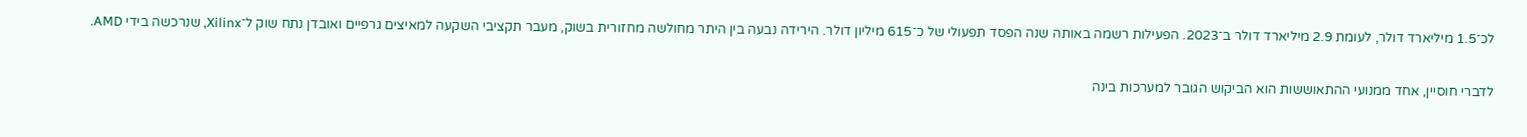לכ־1.5 מיליארד דולר, לעומת 2.9 מיליארד דולר ב־2023. הפעילות רשמה באותה שנה הפסד תפעולי של כ־615 מיליון דולר. הירידה נבעה בין היתר מחולשה מחזורית בשוק, מעבר תקציבי השקעה למאיצים גרפיים ואובדן נתח שוק ל־Xilinx, שנרכשה בידי AMD.

לדברי חוסיין, אחד ממנועי ההתאוששות הוא הביקוש הגובר למערכות בינה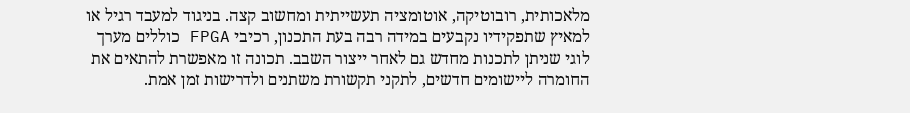מלאכותית, רובוטיקה, אוטומציה תעשייתית ומחשוב קצה. בניגוד למעבד רגיל או למאיץ שתפקידיו נקבעים במידה רבה בעת התכנון, רכיבי FPGA כוללים מערך לוגי שניתן לתכנות מחדש גם לאחר ייצור השבב. תכונה זו מאפשרת להתאים את החומרה ליישומים חדשים, לתקני תקשורת משתנים ולדרישות זמן אמת.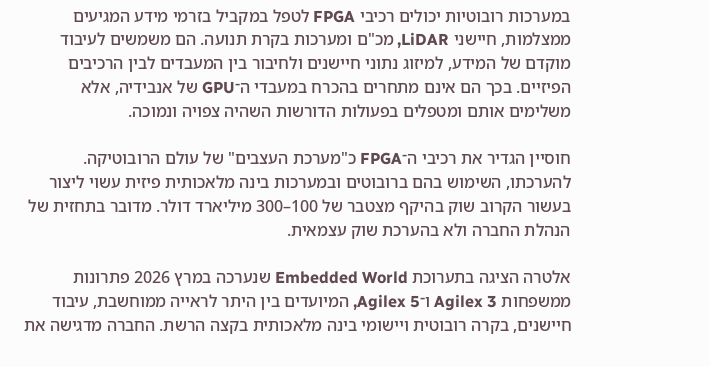במערכות רובוטיות יכולים רכיבי FPGA לטפל במקביל בזרמי מידע המגיעים ממצלמות, חיישני LiDAR, מכ"ם ומערכות בקרת תנועה. הם משמשים לעיבוד מוקדם של המידע, למיזוג נתוני חיישנים ולחיבור בין המעבדים לבין הרכיבים הפיזיים. בכך הם אינם מתחרים בהכרח במעבדי ה־GPU של אנבידיה, אלא משלימים אותם ומטפלים בפעולות הדורשות השהיה צפויה ונמוכה.

חוסיין הגדיר את רכיבי ה־FPGA כ"מערכת העצבים" של עולם הרובוטיקה. להערכתו, השימוש בהם ברובוטים ובמערכות בינה מלאכותית פיזית עשוי ליצור בעשור הקרוב שוק בהיקף מצטבר של 100–300 מיליארד דולר. מדובר בתחזית של הנהלת החברה ולא בהערכת שוק עצמאית.

אלטרה הציגה בתערוכת Embedded World שנערכה במרץ 2026 פתרונות ממשפחות Agilex 3 ו־Agilex 5, המיועדים בין היתר לראייה ממוחשבת, עיבוד חיישנים, בקרה רובוטית ויישומי בינה מלאכותית בקצה הרשת. החברה מדגישה את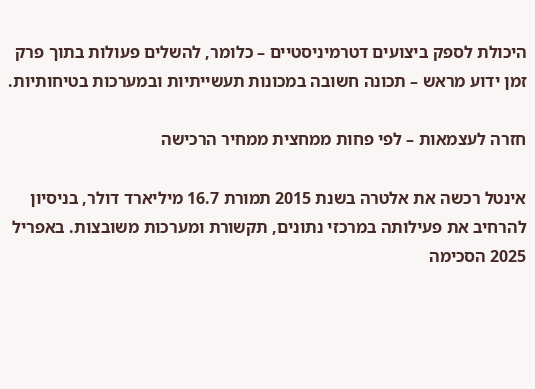היכולת לספק ביצועים דטרמיניסטיים – כלומר, להשלים פעולות בתוך פרק זמן ידוע מראש – תכונה חשובה במכונות תעשייתיות ובמערכות בטיחותיות.

חזרה לעצמאות – לפי פחות ממחצית ממחיר הרכישה

אינטל רכשה את אלטרה בשנת 2015 תמורת 16.7 מיליארד דולר, בניסיון להרחיב את פעילותה במרכזי נתונים, תקשורת ומערכות משובצות. באפריל 2025 הסכימה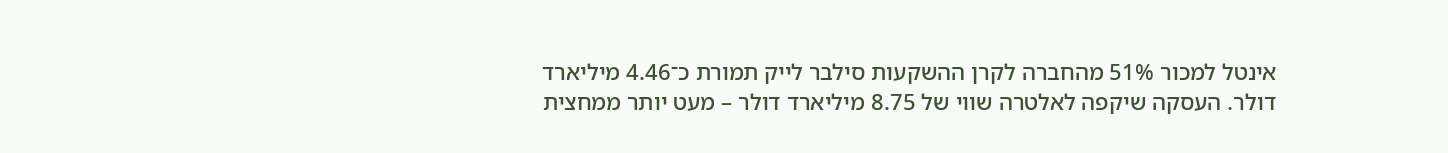אינטל למכור 51% מהחברה לקרן ההשקעות סילבר לייק תמורת כ־4.46 מיליארד דולר. העסקה שיקפה לאלטרה שווי של 8.75 מיליארד דולר – מעט יותר ממחצית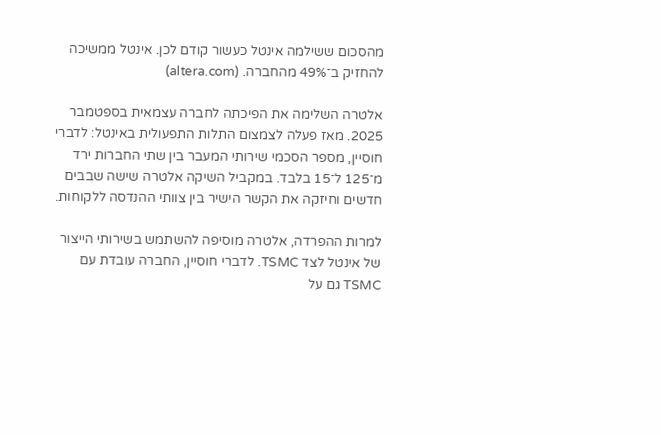מהסכום ששילמה אינטל כעשור קודם לכן. אינטל ממשיכה להחזיק ב־49% מהחברה. (altera.com)

אלטרה השלימה את הפיכתה לחברה עצמאית בספטמבר 2025. מאז פעלה לצמצום התלות התפעולית באינטל: לדברי חוסיין, מספר הסכמי שירותי המעבר בין שתי החברות ירד מ־125 ל־15 בלבד. במקביל השיקה אלטרה שישה שבבים חדשים וחיזקה את הקשר הישיר בין צוותי ההנדסה ללקוחות.

למרות ההפרדה, אלטרה מוסיפה להשתמש בשירותי הייצור של אינטל לצד TSMC. לדברי חוסיין, החברה עובדת עם TSMC גם על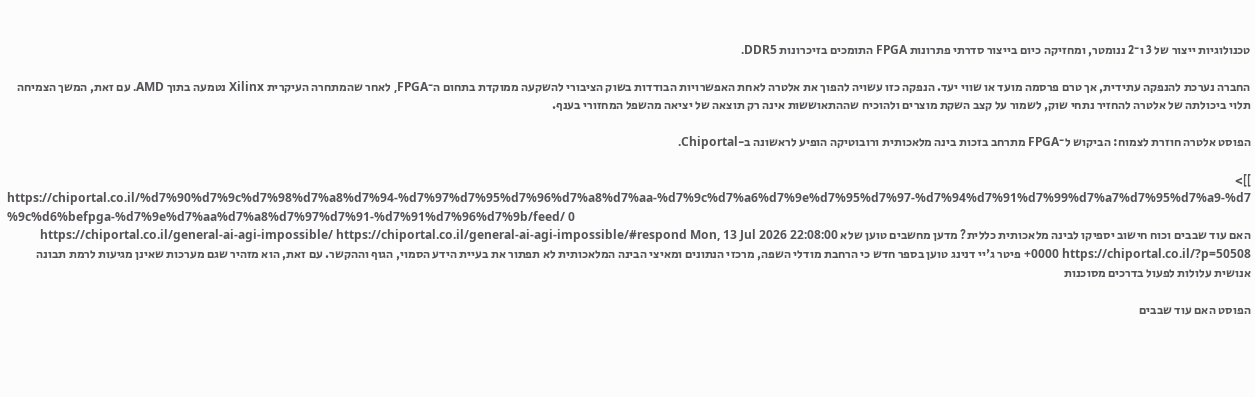טכנולוגיות ייצור של 3 ו־2 ננומטר, ומחזיקה כיום בייצור סדרתי פתרונות FPGA התומכים בזיכרונות DDR5.

החברה נערכת להנפקה עתידית, אך טרם פרסמה מועד או שווי יעד. הנפקה כזו עשויה להפוך את אלטרה לאחת האפשרויות הבודדות בשוק הציבורי להשקעה ממוקדת בתחום ה־FPGA, לאחר שהמתחרה העיקרית Xilinx נטמעה בתוך AMD. עם זאת, המשך הצמיחה תלוי ביכולתה של אלטרה להחזיר נתחי שוק, לשמור על קצב השקת מוצרים ולהוכיח שההתאוששות אינה רק תוצאה של יציאה מהשפל המחזורי בענף.

הפוסט אלטרה חוזרת לצמוח: הביקוש ל־FPGA מתרחב בזכות בינה מלאכותית ורובוטיקה הופיע לראשונה ב-Chiportal.

]]>
https://chiportal.co.il/%d7%90%d7%9c%d7%98%d7%a8%d7%94-%d7%97%d7%95%d7%96%d7%a8%d7%aa-%d7%9c%d7%a6%d7%9e%d7%95%d7%97-%d7%94%d7%91%d7%99%d7%a7%d7%95%d7%a9-%d7%9c%d6%befpga-%d7%9e%d7%aa%d7%a8%d7%97%d7%91-%d7%91%d7%96%d7%9b/feed/ 0
האם עוד שבבים וכוח חישוב יספיקו לבינה מלאכותית כללית? מדען מחשבים טוען שלא https://chiportal.co.il/general-ai-agi-impossible/ https://chiportal.co.il/general-ai-agi-impossible/#respond Mon, 13 Jul 2026 22:08:00 +0000 https://chiportal.co.il/?p=50508 פיטר ג'יי דנינג טוען בספר חדש כי הרחבת מודלי השפה, מרכזי הנתונים ומאיצי הבינה המלאכותית לא תפתור את בעיית הידע הסמוי, הגוף וההקשר. עם זאת, הוא מזהיר שגם מערכות שאינן מגיעות לרמת תבונה אנושית עלולות לפעול בדרכים מסוכנות

הפוסט האם עוד שבבים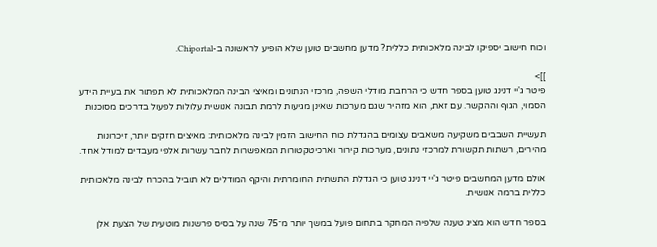וכוח חישוב יספיקו לבינה מלאכותית כללית? מדען מחשבים טוען שלא הופיע לראשונה ב-Chiportal.

]]>
פיטר ג'יי דנינג טוען בספר חדש כי הרחבת מודלי השפה, מרכזי הנתונים ומאיצי הבינה המלאכותית לא תפתור את בעיית הידע הסמוי, הגוף וההקשר. עם זאת, הוא מזהיר שגם מערכות שאינן מגיעות לרמת תבונה אנושית עלולות לפעול בדרכים מסוכנות

תעשיית השבבים משקיעה משאבים עצומים בהגדלת כוח החישוב הזמין לבינה מלאכותית: מאיצים חזקים יותר, זיכרונות מהירים, רשתות תקשורת למרכזי נתונים, מערכות קירור וארכיטקטורות המאפשרות לחבר עשרות אלפי מעבדים למודל אחד.

אולם מדען המחשבים פיטר ג'יי דנינג טוען כי הגדלת התשתית החומרתית והיקף המודלים לא תוביל בהכרח לבינה מלאכותית כללית ברמה אנושית.

בספר חדש הוא מציג טענה שלפיה המחקר בתחום פועל במשך יותר מ־75 שנה על בסיס פרשנות מוטעית של הצעת אלן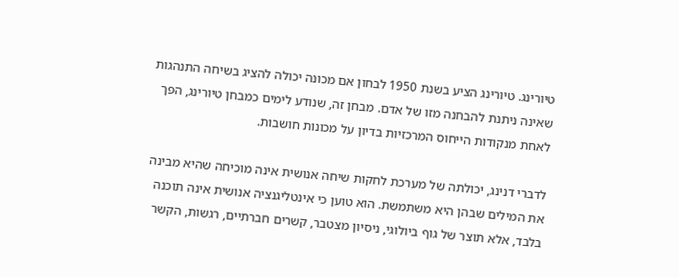טיורינג. טיורינג הציע בשנת 1950 לבחון אם מכונה יכולה להציג בשיחה התנהגות שאינה ניתנת להבחנה מזו של אדם. מבחן זה, שנודע לימים כמבחן טיורינג, הפך לאחת מנקודות הייחוס המרכזיות בדיון על מכונות חושבות.

לדברי דנינג, יכולתה של מערכת לחקות שיחה אנושית אינה מוכיחה שהיא מבינה את המילים שבהן היא משתמשת. הוא טוען כי אינטליגנציה אנושית אינה תוכנה בלבד, אלא תוצר של גוף ביולוגי, ניסיון מצטבר, קשרים חברתיים, רגשות, הקשר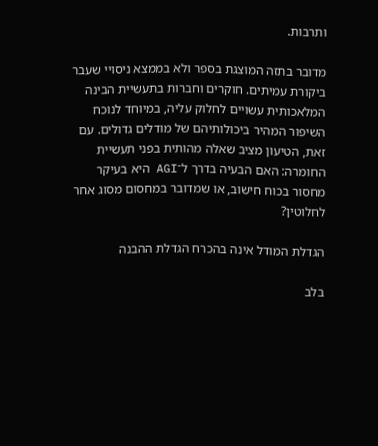ותרבות.

מדובר בתזה המוצגת בספר ולא בממצא ניסויי שעבר ביקורת עמיתים. חוקרים וחברות בתעשיית הבינה המלאכותית עשויים לחלוק עליה, במיוחד לנוכח השיפור המהיר ביכולותיהם של מודלים גדולים. עם זאת, הטיעון מציב שאלה מהותית בפני תעשיית החומרה: האם הבעיה בדרך ל־AGI היא בעיקר מחסור בכוח חישוב, או שמדובר במחסום מסוג אחר לחלוטין?

הגדלת המודל אינה בהכרח הגדלת ההבנה

בלב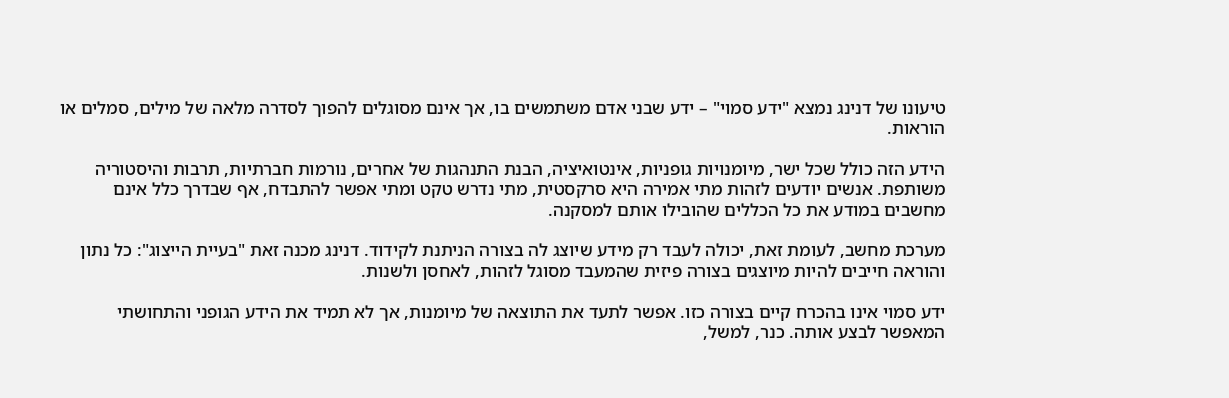טיעונו של דנינג נמצא "ידע סמוי" – ידע שבני אדם משתמשים בו, אך אינם מסוגלים להפוך לסדרה מלאה של מילים, סמלים או הוראות.

הידע הזה כולל שכל ישר, מיומנויות גופניות, אינטואיציה, הבנת התנהגות של אחרים, נורמות חברתיות, תרבות והיסטוריה משותפת. אנשים יודעים לזהות מתי אמירה היא סרקסטית, מתי נדרש טקט ומתי אפשר להתבדח, אף שבדרך כלל אינם מחשבים במודע את כל הכללים שהובילו אותם למסקנה.

מערכת מחשב, לעומת זאת, יכולה לעבד רק מידע שיוצג לה בצורה הניתנת לקידוד. דנינג מכנה זאת "בעיית הייצוג": כל נתון והוראה חייבים להיות מיוצגים בצורה פיזית שהמעבד מסוגל לזהות, לאחסן ולשנות.

ידע סמוי אינו בהכרח קיים בצורה כזו. אפשר לתעד את התוצאה של מיומנות, אך לא תמיד את הידע הגופני והתחושתי המאפשר לבצע אותה. כנר, למשל,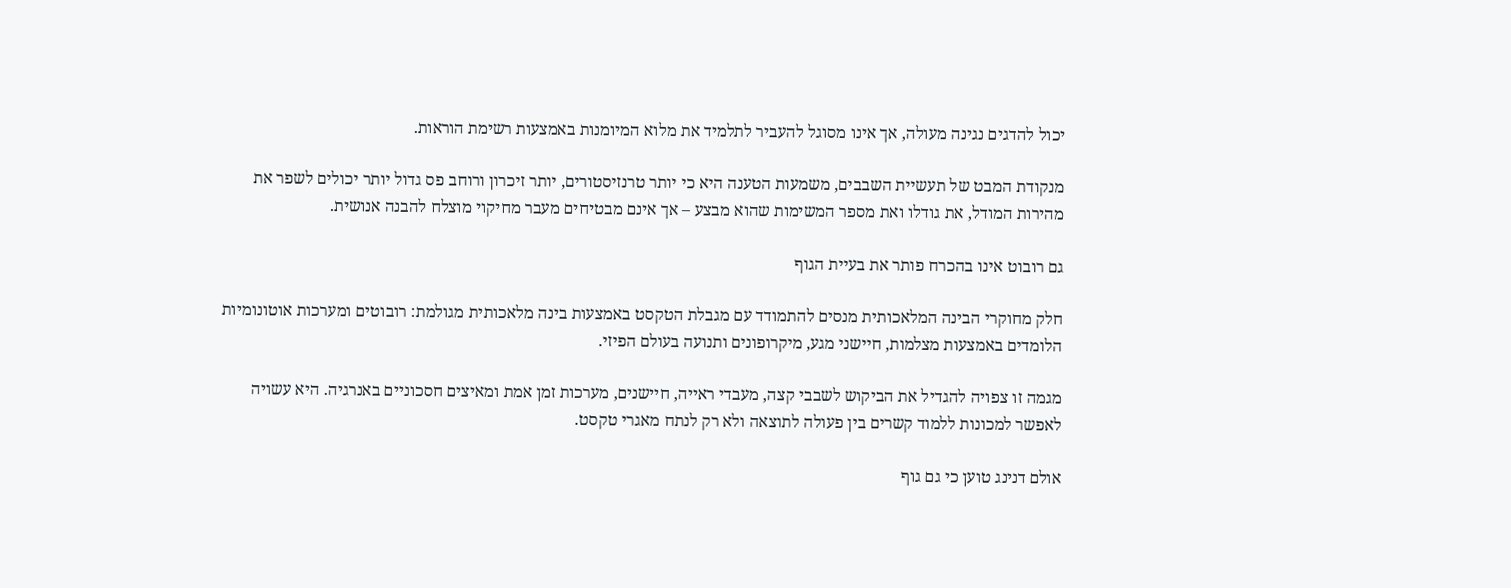יכול להדגים נגינה מעולה, אך אינו מסוגל להעביר לתלמיד את מלוא המיומנות באמצעות רשימת הוראות.

מנקודת המבט של תעשיית השבבים, משמעות הטענה היא כי יותר טרנזיסטורים, יותר זיכרון ורוחב פס גדול יותר יכולים לשפר את מהירות המודל, את גודלו ואת מספר המשימות שהוא מבצע – אך אינם מבטיחים מעבר מחיקוי מוצלח להבנה אנושית.

גם רובוט אינו בהכרח פותר את בעיית הגוף

חלק מחוקרי הבינה המלאכותית מנסים להתמודד עם מגבלת הטקסט באמצעות בינה מלאכותית מגולמת: רובוטים ומערכות אוטונומיות הלומדים באמצעות מצלמות, חיישני מגע, מיקרופונים ותנועה בעולם הפיזי.

מגמה זו צפויה להגדיל את הביקוש לשבבי קצה, מעבדי ראייה, חיישנים, מערכות זמן אמת ומאיצים חסכוניים באנרגיה. היא עשויה לאפשר למכונות ללמוד קשרים בין פעולה לתוצאה ולא רק לנתח מאגרי טקסט.

אולם דנינג טוען כי גם גוף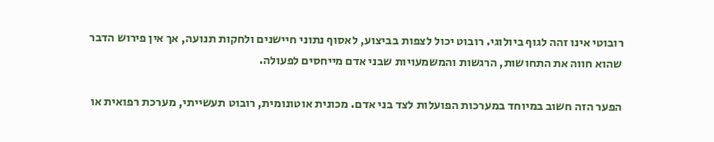רובוטי אינו זהה לגוף ביולוגי. רובוט יכול לצפות בביצוע, לאסוף נתוני חיישנים ולחקות תנועה, אך אין פירוש הדבר שהוא חווה את התחושות, הרגשות והמשמעויות שבני אדם מייחסים לפעולה.

הפער הזה חשוב במיוחד במערכות הפועלות לצד בני אדם. מכונית אוטונומית, רובוט תעשייתי, מערכת רפואית או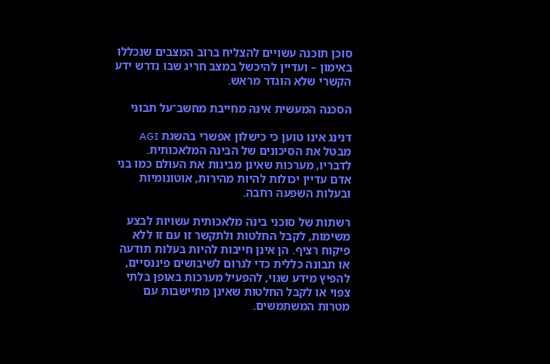סוכן תוכנה עשויים להצליח ברוב המצבים שנכללו באימון – ועדיין להיכשל במצב חריג שבו נדרש ידע הקשרי שלא הוגדר מראש.

הסכנה המעשית אינה מחייבת מחשב־על תבוני

דנינג אינו טוען כי כישלון אפשרי בהשגת AGI מבטל את הסיכונים של הבינה המלאכותית. לדבריו, מערכות שאינן מבינות את העולם כמו בני אדם עדיין יכולות להיות מהירות, אוטונומיות ובעלות השפעה רחבה.

רשתות של סוכני בינה מלאכותית עשויות לבצע משימות, לקבל החלטות ולתקשר זו עם זו ללא פיקוח רציף. הן אינן חייבות להיות בעלות תודעה או תבונה כללית כדי לגרום לשיבושים פיננסיים, להפיץ מידע שגוי, להפעיל מערכות באופן בלתי צפוי או לקבל החלטות שאינן מתיישבות עם מטרות המשתמשים.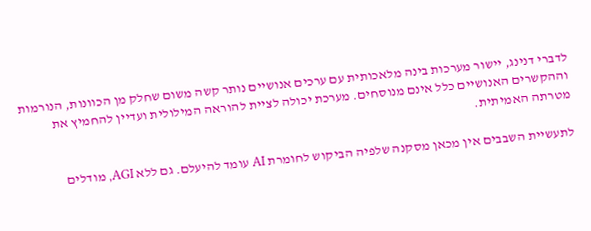לדברי דנינג, יישור מערכות בינה מלאכותית עם ערכים אנושיים נותר קשה משום שחלק מן הכוונות, הנורמות וההקשרים האנושיים כלל אינם מנוסחים. מערכת יכולה לציית להוראה המילולית ועדיין להחמיץ את מטרתה האמיתית.

לתעשיית השבבים אין מכאן מסקנה שלפיה הביקוש לחומרת AI עומד להיעלם. גם ללא AGI, מודלים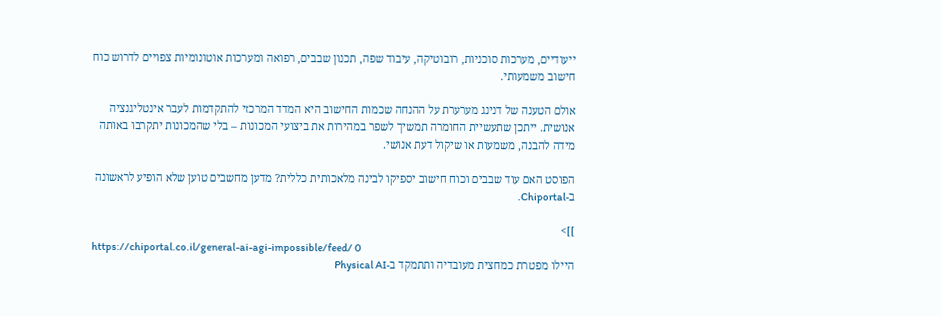ייעודיים, מערכות סוכניות, רובוטיקה, עיבוד שפה, תכנון שבבים, רפואה ומערכות אוטונומיות צפויים לדרוש כוח חישוב משמעותי.

אולם הטענה של דנינג מערערת על ההנחה שכמות החישוב היא המדד המרכזי להתקדמות לעבר אינטליגנציה אנושית. ייתכן שתעשיית החומרה תמשיך לשפר במהירות את ביצועי המכונות – בלי שהמכונות יתקרבו באותה מידה להבנה, משמעות או שיקול דעת אנושי.

הפוסט האם עוד שבבים וכוח חישוב יספיקו לבינה מלאכותית כללית? מדען מחשבים טוען שלא הופיע לראשונה ב-Chiportal.

]]>
https://chiportal.co.il/general-ai-agi-impossible/feed/ 0
היילו מפטרת כמחצית מעובדיה ותתמקד ב-Physical AI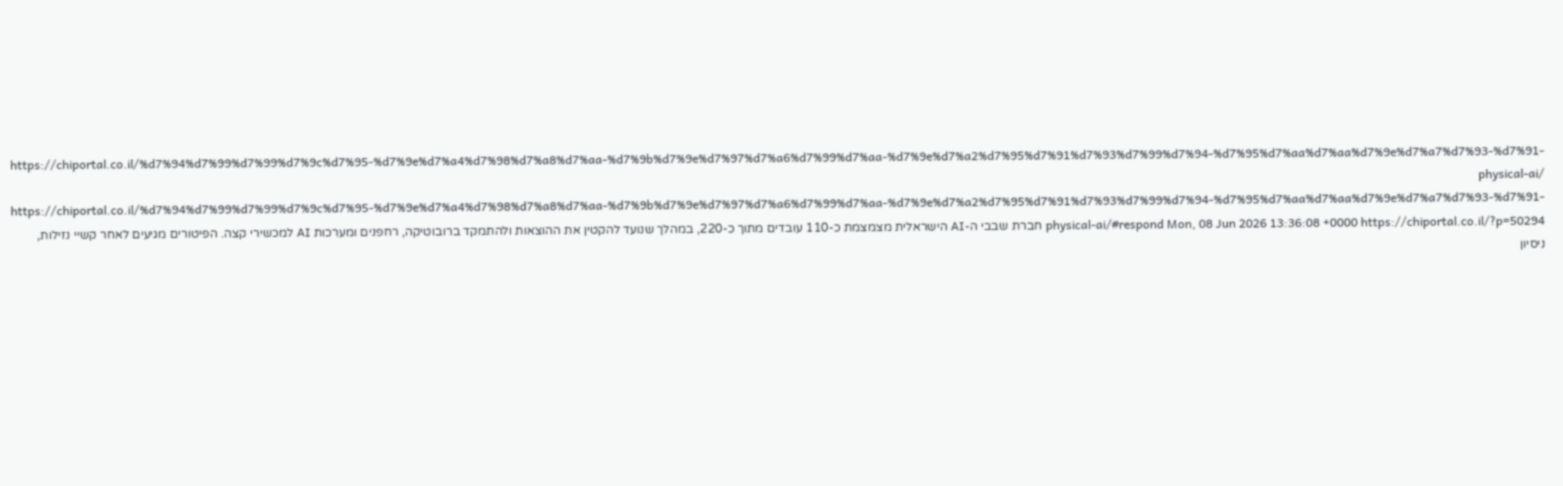https://chiportal.co.il/%d7%94%d7%99%d7%99%d7%9c%d7%95-%d7%9e%d7%a4%d7%98%d7%a8%d7%aa-%d7%9b%d7%9e%d7%97%d7%a6%d7%99%d7%aa-%d7%9e%d7%a2%d7%95%d7%91%d7%93%d7%99%d7%94-%d7%95%d7%aa%d7%aa%d7%9e%d7%a7%d7%93-%d7%91-physical-ai/ https://chiportal.co.il/%d7%94%d7%99%d7%99%d7%9c%d7%95-%d7%9e%d7%a4%d7%98%d7%a8%d7%aa-%d7%9b%d7%9e%d7%97%d7%a6%d7%99%d7%aa-%d7%9e%d7%a2%d7%95%d7%91%d7%93%d7%99%d7%94-%d7%95%d7%aa%d7%aa%d7%9e%d7%a7%d7%93-%d7%91-physical-ai/#respond Mon, 08 Jun 2026 13:36:08 +0000 https://chiportal.co.il/?p=50294 חברת שבבי ה-AI הישראלית מצמצמת כ-110 עובדים מתוך כ-220, במהלך שנועד להקטין את ההוצאות ולהתמקד ברובוטיקה, רחפנים ומערכות AI למכשירי קצה. הפיטורים מגיעים לאחר קשיי נזילות, ניסיון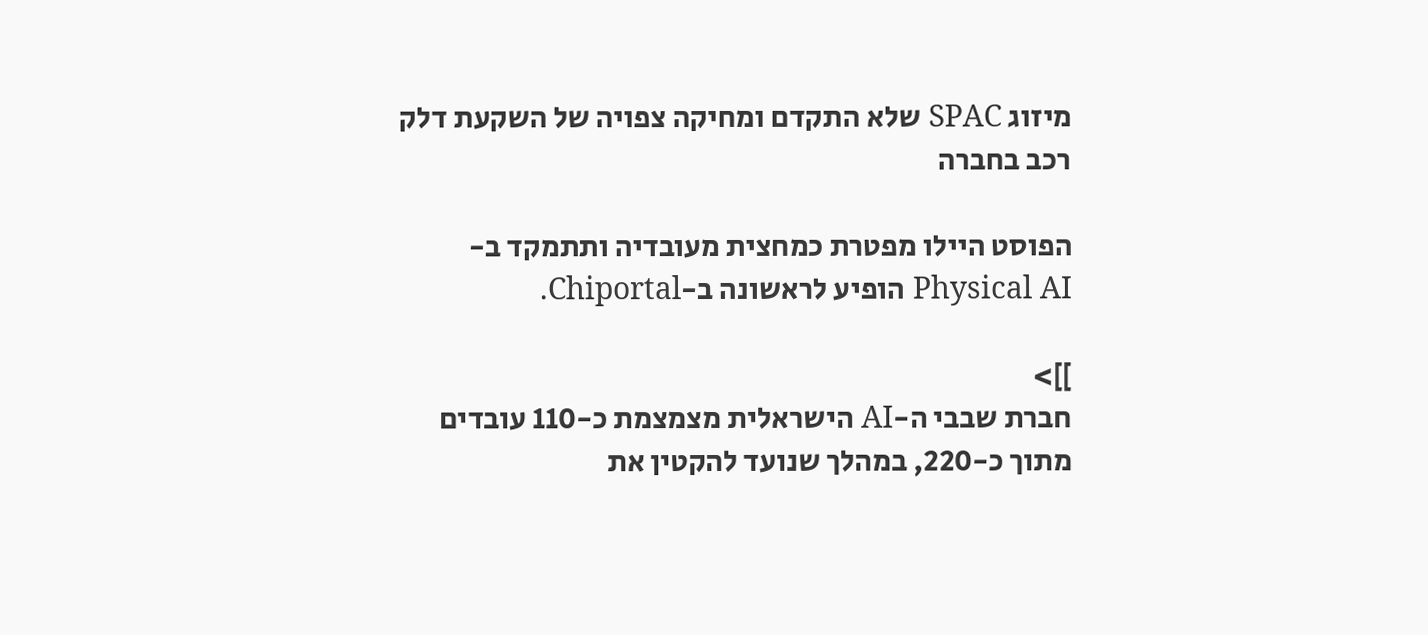מיזוג SPAC שלא התקדם ומחיקה צפויה של השקעת דלק רכב בחברה

הפוסט היילו מפטרת כמחצית מעובדיה ותתמקד ב-Physical AI הופיע לראשונה ב-Chiportal.

]]>
חברת שבבי ה-AI הישראלית מצמצמת כ-110 עובדים מתוך כ-220, במהלך שנועד להקטין את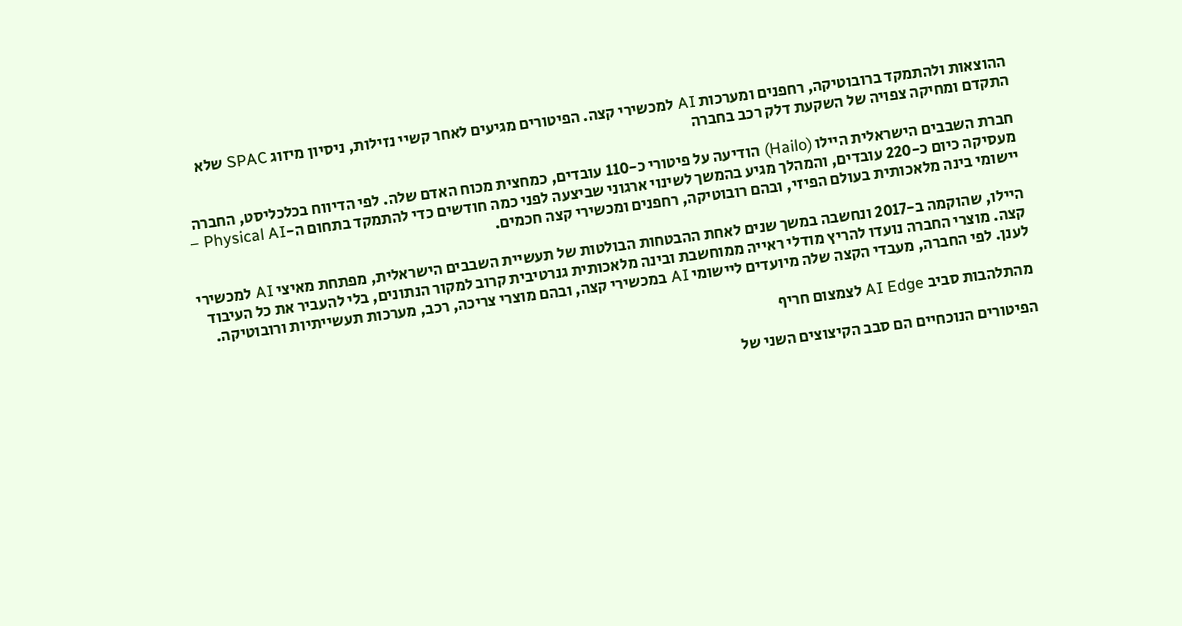ההוצאות ולהתמקד ברובוטיקה, רחפנים ומערכות AI למכשירי קצה. הפיטורים מגיעים לאחר קשיי נזילות, ניסיון מיזוג SPAC שלא התקדם ומחיקה צפויה של השקעת דלק רכב בחברה

חברת השבבים הישראלית היילו (Hailo) הודיעה על פיטורי כ-110 עובדים, כמחצית מכוח האדם שלה. לפי הדיווח בכלכליסט, החברה מעסיקה כיום כ-220 עובדים, והמהלך מגיע בהמשך לשינוי ארגוני שביצעה לפני כמה חודשים כדי להתמקד בתחום ה-Physical AI – יישומי בינה מלאכותית בעולם הפיזי, ובהם רובוטיקה, רחפנים ומכשירי קצה חכמים.

היילו, שהוקמה ב-2017 ונחשבה במשך שנים לאחת ההבטחות הבולטות של תעשיית השבבים הישראלית, מפתחת מאיצי AI למכשירי קצה. מוצרי החברה נועדו להריץ מודלי ראייה ממוחשבת ובינה מלאכותית גנרטיבית קרוב למקור הנתונים, בלי להעביר את כל העיבוד לענן. לפי החברה, מעבדי הקצה שלה מיועדים ליישומי AI במכשירי קצה, ובהם מוצרי צריכה, רכב, מערכות תעשייתיות ורובוטיקה.

מהתלהבות סביב AI Edge לצמצום חריף

הפיטורים הנוכחיים הם סבב הקיצוצים השני של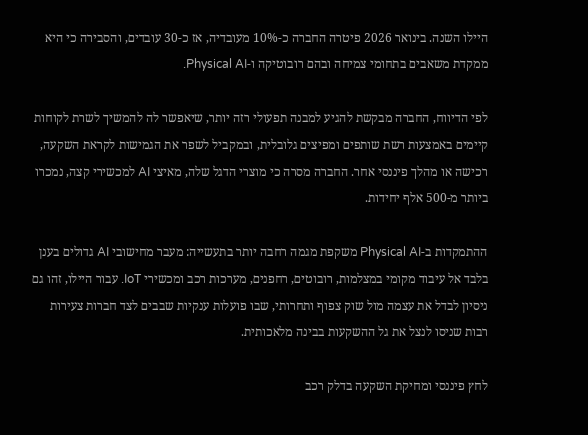היילו השנה. בינואר 2026 פיטרה החברה כ-10% מעובדיה, אז כ-30 עובדים, והסבירה כי היא ממקדת משאבים בתחומי צמיחה ובהם רובוטיקה ו-Physical AI.

לפי הדיווח, החברה מבקשת להגיע למבנה תפעולי רזה יותר, שיאפשר לה להמשיך לשרת לקוחות קיימים באמצעות רשת שותפים ומפיצים גלובלית, ובמקביל לשפר את הגמישות לקראת השקעה, רכישה או מהלך פיננסי אחר. החברה מסרה כי מוצרי הדגל שלה, מאיצי AI למכשירי קצה, נמכרו ביותר מ-500 אלף יחידות.

ההתמקדות ב-Physical AI משקפת מגמה רחבה יותר בתעשייה: מעבר מחישובי AI גדולים בענן בלבד אל עיבוד מקומי במצלמות, רובוטים, רחפנים, מערכות רכב ומכשירי IoT. עבור היילו, זהו גם ניסיון לבדל את עצמה מול שוק צפוף ותחרותי, שבו פועלות ענקיות שבבים לצד חברות צעירות רבות שניסו לנצל את גל ההשקעות בבינה מלאכותית.

לחץ פיננסי ומחיקת השקעה בדלק רכב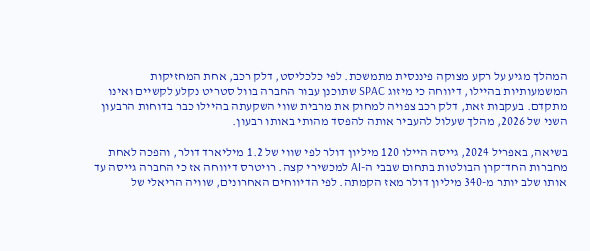המהלך מגיע על רקע מצוקה פיננסית מתמשכת. לפי כלכליסט, דלק רכב, אחת המחזיקות המשמעותיות בהיילו, דיווחה כי מיזוג SPAC שתוכנן עבור החברה בוול סטריט נקלע לקשיים ואינו מתקדם. בעקבות זאת, דלק רכב צפויה למחוק את מרבית שווי השקעתה בהיילו כבר בדוחות הרבעון השני של 2026, מהלך שעלול להעביר אותה להפסד מהותי באותו רבעון.

בשיאה, באפריל 2024, גייסה היילו 120 מיליון דולר לפי שווי של 1.2 מיליארד דולר, והפכה לאחת מחברות החד־קרן הבולטות בתחום שבבי ה-AI למכשירי קצה. רויטרס דיווחה אז כי החברה גייסה עד אותו שלב יותר מ-340 מיליון דולר מאז הקמתה. לפי הדיווחים האחרונים, שוויה הריאלי של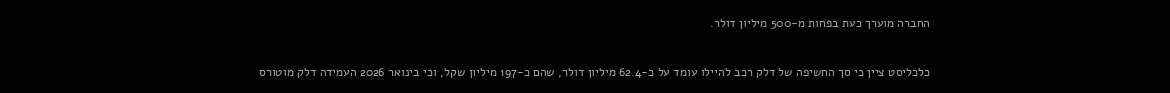החברה מוערך כעת בפחות מ-500 מיליון דולר.

כלכליסט ציין כי סך החשיפה של דלק רכב להיילו עומד על כ-62.4 מיליון דולר, שהם כ-197 מיליון שקל, וכי בינואר 2026 העמידה דלק מוטורס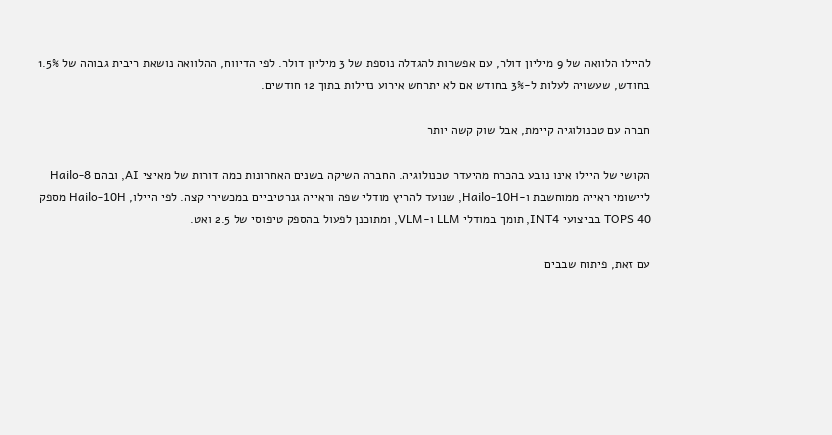להיילו הלוואה של 9 מיליון דולר, עם אפשרות להגדלה נוספת של 3 מיליון דולר. לפי הדיווח, ההלוואה נושאת ריבית גבוהה של 1.5% בחודש, שעשויה לעלות ל-3% בחודש אם לא יתרחש אירוע נזילות בתוך 12 חודשים.

חברה עם טכנולוגיה קיימת, אבל שוק קשה יותר

הקושי של היילו אינו נובע בהכרח מהיעדר טכנולוגיה. החברה השיקה בשנים האחרונות כמה דורות של מאיצי AI, ובהם Hailo-8 ליישומי ראייה ממוחשבת ו-Hailo-10H, שנועד להריץ מודלי שפה וראייה גנרטיביים במכשירי קצה. לפי היילו, Hailo-10H מספק 40 TOPS בביצועי INT4, תומך במודלי LLM ו-VLM, ומתוכנן לפעול בהספק טיפוסי של 2.5 ואט.

עם זאת, פיתוח שבבים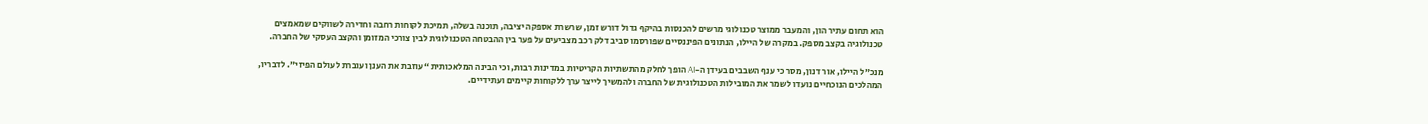הוא תחום עתיר הון, והמעבר ממוצר טכנולוגי מרשים להכנסות בהיקף גדול דורש זמן, שרשרת אספקה יציבה, תוכנה בשלה, תמיכת לקוחות רחבה וחדירה לשווקים שמאמצים טכנולוגיה בקצב מספק. במקרה של היילו, הנתונים הפיננסיים שפורסמו סביב דלק רכב מצביעים על פער בין ההבטחה הטכנולוגית לבין צורכי המזומן והקצב העסקי של החברה.

מנכ”ל היילו, אור דנון, מסר כי ענף השבבים בעידן ה-AI הופך לחלק מהתשתיות הקריטיות במדינות רבות, וכי הבינה המלאכותית “עוזבת את הענן ועוברת לעולם הפיזי”. לדבריו, המהלכים הנוכחיים נועדו לשמר את המובילות הטכנולוגית של החברה ולהמשיך לייצר ערך ללקוחות קיימים ועתידיים.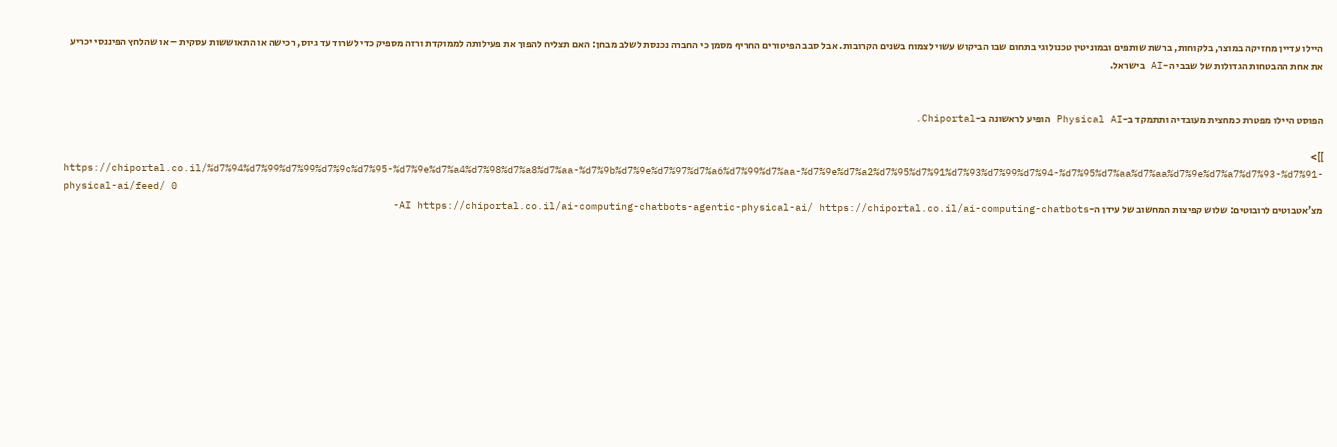היילו עדיין מחזיקה במוצר, בלקוחות, ברשת שותפים ובמוניטין טכנולוגי בתחום שבו הביקוש עשוי לצמוח בשנים הקרובות. אבל סבב הפיטורים החריף מסמן כי החברה נכנסת לשלב מבחן: האם תצליח להפוך את פעילותה לממוקדת ורזה מספיק כדי לשרוד עד גיוס, רכישה או התאוששות עסקית – או שהלחץ הפיננסי יכריע את אחת ההבטחות הגדולות של שבבי ה-AI בישראל.


הפוסט היילו מפטרת כמחצית מעובדיה ותתמקד ב-Physical AI הופיע לראשונה ב-Chiportal.

]]>
https://chiportal.co.il/%d7%94%d7%99%d7%99%d7%9c%d7%95-%d7%9e%d7%a4%d7%98%d7%a8%d7%aa-%d7%9b%d7%9e%d7%97%d7%a6%d7%99%d7%aa-%d7%9e%d7%a2%d7%95%d7%91%d7%93%d7%99%d7%94-%d7%95%d7%aa%d7%aa%d7%9e%d7%a7%d7%93-%d7%91-physical-ai/feed/ 0
מצ’אטבוטים לרובוטים: שלוש קפיצות המחשוב של עידן ה-AI https://chiportal.co.il/ai-computing-chatbots-agentic-physical-ai/ https://chiportal.co.il/ai-computing-chatbots-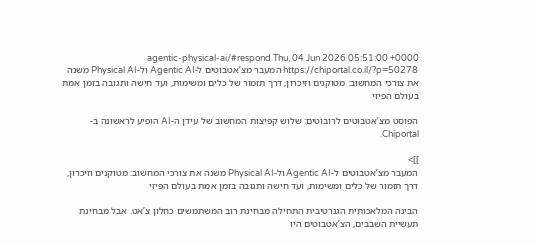agentic-physical-ai/#respond Thu, 04 Jun 2026 05:51:00 +0000 https://chiportal.co.il/?p=50278 המעבר מצ’אטבוטים ל-Agentic AI ול-Physical AI משנה את צורכי המחשוב: מטוקנים וזיכרון, דרך תזמור של כלים ומשימות, ועד חישה ותגובה בזמן אמת בעולם הפיזי

הפוסט מצ’אטבוטים לרובוטים: שלוש קפיצות המחשוב של עידן ה-AI הופיע לראשונה ב-Chiportal.

]]>
המעבר מצ’אטבוטים ל-Agentic AI ול-Physical AI משנה את צורכי המחשוב: מטוקנים וזיכרון, דרך תזמור של כלים ומשימות, ועד חישה ותגובה בזמן אמת בעולם הפיזי

הבינה המלאכותית הגנרטיבית התחילה מבחינת רוב המשתמשים כחלון צ’אט. אבל מבחינת תעשיית השבבים, הצ’אטבוטים היו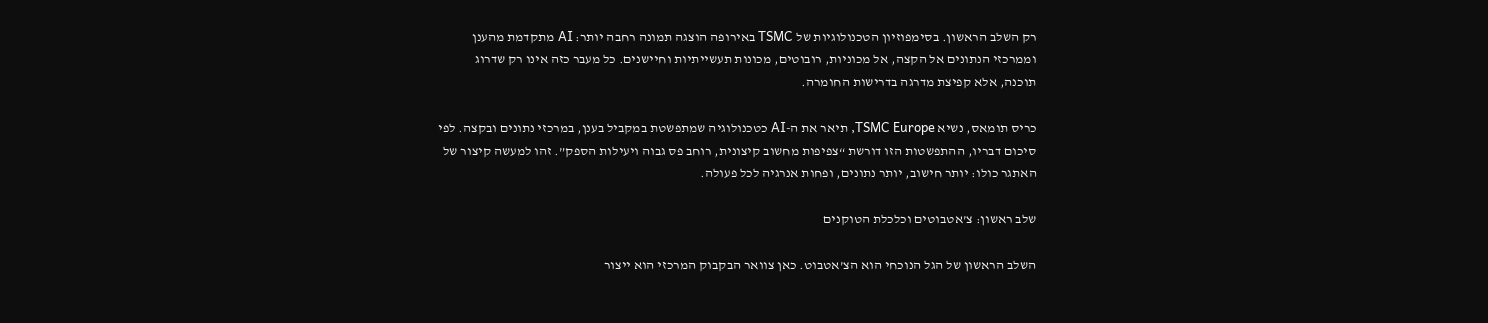רק השלב הראשון. בסימפוזיון הטכנולוגיות של TSMC באירופה הוצגה תמונה רחבה יותר: AI מתקדמת מהענן וממרכזי הנתונים אל הקצה, אל מכוניות, רובוטים, מכונות תעשייתיות וחיישנים. כל מעבר כזה אינו רק שדרוג תוכנה, אלא קפיצת מדרגה בדרישות החומרה.

כריס תומאס, נשיא TSMC Europe, תיאר את ה-AI כטכנולוגיה שמתפשטת במקביל בענן, במרכזי נתונים ובקצה. לפי סיכום דבריו, ההתפשטות הזו דורשת “צפיפות מחשוב קיצונית, רוחב פס גבוה ויעילות הספק”. זהו למעשה קיצור של האתגר כולו: יותר חישוב, יותר נתונים, ופחות אנרגיה לכל פעולה.

שלב ראשון: צ’אטבוטים וכלכלת הטוקנים

השלב הראשון של הגל הנוכחי הוא הצ’אטבוט. כאן צוואר הבקבוק המרכזי הוא ייצור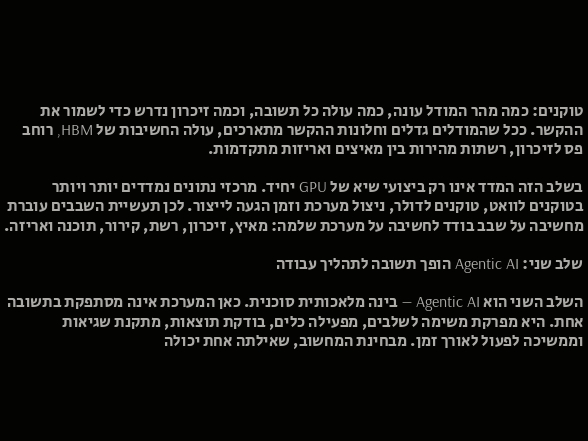טוקנים: כמה מהר המודל עונה, כמה עולה כל תשובה, וכמה זיכרון נדרש כדי לשמור את ההקשר. ככל שהמודלים גדלים וחלונות ההקשר מתארכים, עולה החשיבות של HBM, רוחב פס לזיכרון, רשתות מהירות בין מאיצים ואריזות מתקדמות.

בשלב הזה המדד אינו רק ביצועי שיא של GPU יחיד. מרכזי נתונים נמדדים יותר ויותר בטוקנים לוואט, טוקנים לדולר, ניצול מערכת וזמן הגעה לייצור. לכן תעשיית השבבים עוברת מחשיבה על שבב בודד לחשיבה על מערכת שלמה: מאיץ, זיכרון, רשת, קירור, תוכנה ואריזה.

שלב שני: Agentic AI הופך תשובה לתהליך עבודה

השלב השני הוא Agentic AI — בינה מלאכותית סוכנית. כאן המערכת אינה מסתפקת בתשובה אחת. היא מפרקת משימה לשלבים, מפעילה כלים, בודקת תוצאות, מתקנת שגיאות וממשיכה לפעול לאורך זמן. מבחינת המחשוב, שאילתה אחת יכולה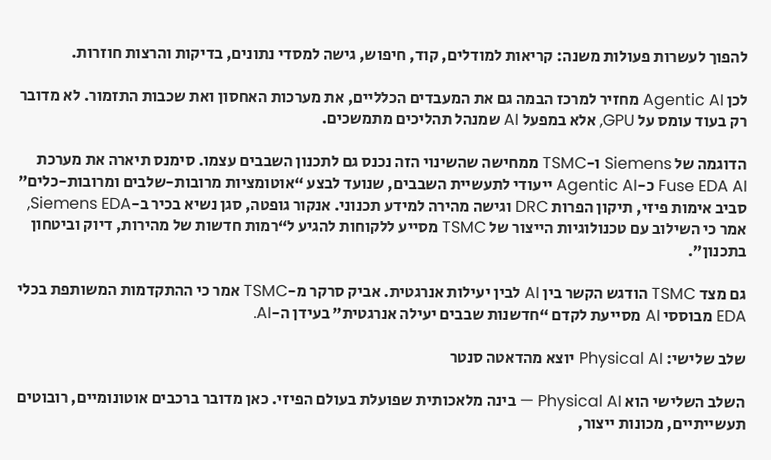להפוך לעשרות פעולות משנה: קריאות למודלים, קוד, חיפוש, גישה למסדי נתונים, בדיקות והרצות חוזרות.

לכן Agentic AI מחזיר למרכז הבמה גם את המעבדים הכלליים, את מערכות האחסון ואת שכבות התזמור. לא מדובר רק בעוד עומס על GPU, אלא במפעל AI שמנהל תהליכים מתמשכים.

הדוגמה של Siemens ו-TSMC ממחישה שהשינוי הזה נכנס גם לתכנון השבבים עצמו. סימנס תיארה את מערכת Fuse EDA AI כ-Agentic AI ייעודי לתעשיית השבבים, שנועד לבצע “אוטומציות מרובות-שלבים ומרובות-כלים” סביב אימות פיזי, תיקון הפרות DRC וגישה מהירה למידע תכנוני. אנקור גופטה, סגן נשיא בכיר ב-Siemens EDA, אמר כי השילוב עם טכנולוגיות הייצור של TSMC מסייע ללקוחות להגיע ל“רמות חדשות של מהירות, דיוק וביטחון בתכנון”.

גם מצד TSMC הודגש הקשר בין AI לבין יעילות אנרגטית. אביק סרקר מ-TSMC אמר כי ההתקדמות המשותפת בכלי EDA מבוססי AI מסייעת לקדם “חדשנות שבבים יעילה אנרגטית” בעידן ה-AI.

שלב שלישי: Physical AI יוצא מהדאטה סנטר

השלב השלישי הוא Physical AI — בינה מלאכותית שפועלת בעולם הפיזי. כאן מדובר ברכבים אוטונומיים, רובוטים תעשייתיים, מכונות ייצור,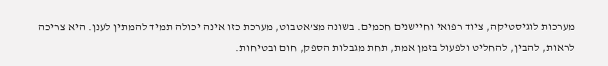מערכות לוגיסטיקה, ציוד רפואי וחיישנים חכמים. בשונה מצ’אטבוט, מערכת כזו אינה יכולה תמיד להמתין לענן. היא צריכה לראות, להבין, להחליט ולפעול בזמן אמת, תחת מגבלות הספק, חום ובטיחות.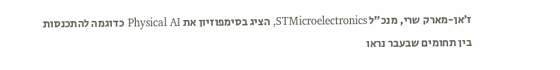ז’אן-מארק שרי, מנכ”ל STMicroelectronics, הציג בסימפוזיון את Physical AI כדוגמה להתכנסות בין תחומים שבעבר נראו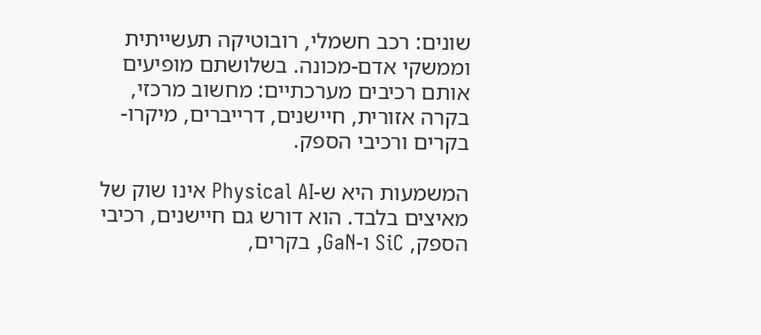שונים: רכב חשמלי, רובוטיקה תעשייתית וממשקי אדם-מכונה. בשלושתם מופיעים אותם רכיבים מערכתיים: מחשוב מרכזי, בקרה אזורית, חיישנים, דרייברים, מיקרו-בקרים ורכיבי הספק.

המשמעות היא ש-Physical AI אינו שוק של מאיצים בלבד. הוא דורש גם חיישנים, רכיבי הספק, SiC ו-GaN, בקרים,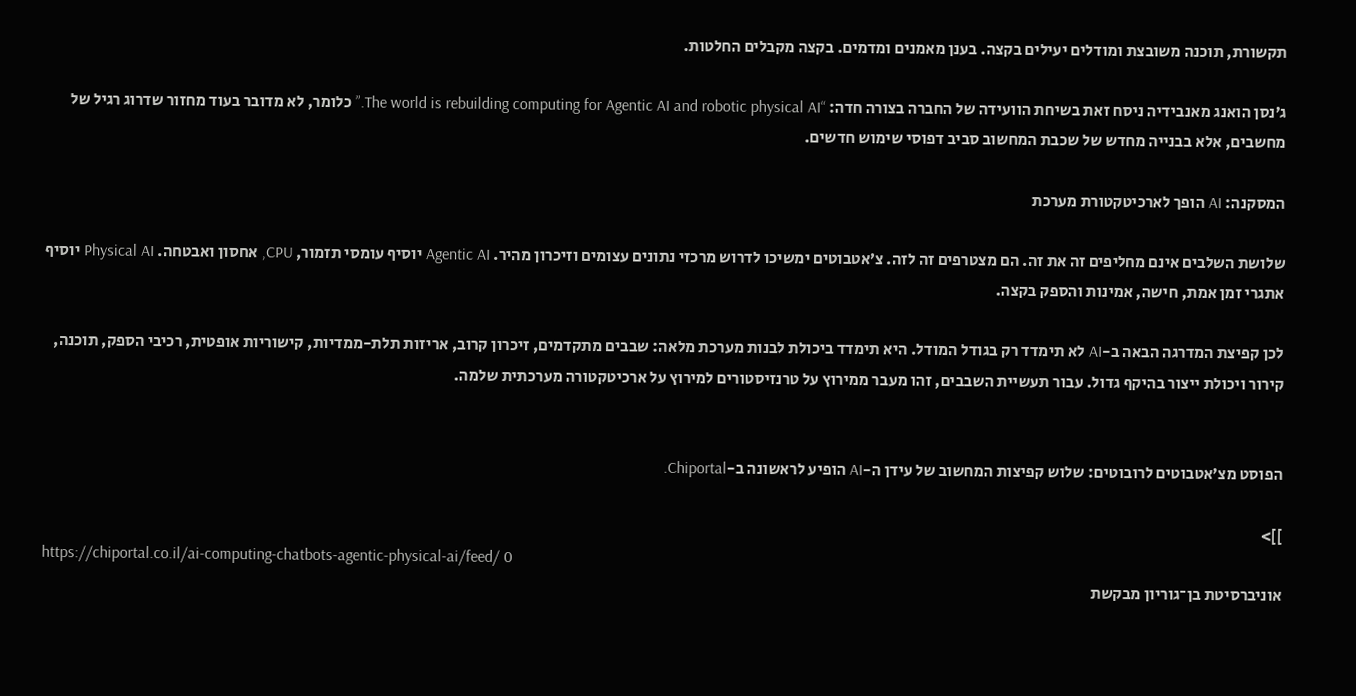תקשורת, תוכנה משובצת ומודלים יעילים בקצה. בענן מאמנים ומדמים. בקצה מקבלים החלטות.

ג’נסן הואנג מאנבידיה ניסח זאת בשיחת הוועידה של החברה בצורה חדה: “The world is rebuilding computing for Agentic AI and robotic physical AI.” כלומר, לא מדובר בעוד מחזור שדרוג רגיל של מחשבים, אלא בבנייה מחדש של שכבת המחשוב סביב דפוסי שימוש חדשים.

המסקנה: AI הופך לארכיטקטורת מערכת

שלושת השלבים אינם מחליפים זה את זה. הם מצטרפים זה לזה. צ’אטבוטים ימשיכו לדרוש מרכזי נתונים עצומים וזיכרון מהיר. Agentic AI יוסיף עומסי תזמור, CPU, אחסון ואבטחה. Physical AI יוסיף אתגרי זמן אמת, חישה, אמינות והספק בקצה.

לכן קפיצת המדרגה הבאה ב-AI לא תימדד רק בגודל המודל. היא תימדד ביכולת לבנות מערכת מלאה: שבבים מתקדמים, זיכרון קרוב, אריזות תלת-ממדיות, קישוריות אופטית, רכיבי הספק, תוכנה, קירור ויכולת ייצור בהיקף גדול. עבור תעשיית השבבים, זהו מעבר ממירוץ על טרנזיסטורים למירוץ על ארכיטקטורה מערכתית שלמה.


הפוסט מצ’אטבוטים לרובוטים: שלוש קפיצות המחשוב של עידן ה-AI הופיע לראשונה ב-Chiportal.

]]>
https://chiportal.co.il/ai-computing-chatbots-agentic-physical-ai/feed/ 0
אוניברסיטת בן־גוריון מבקשת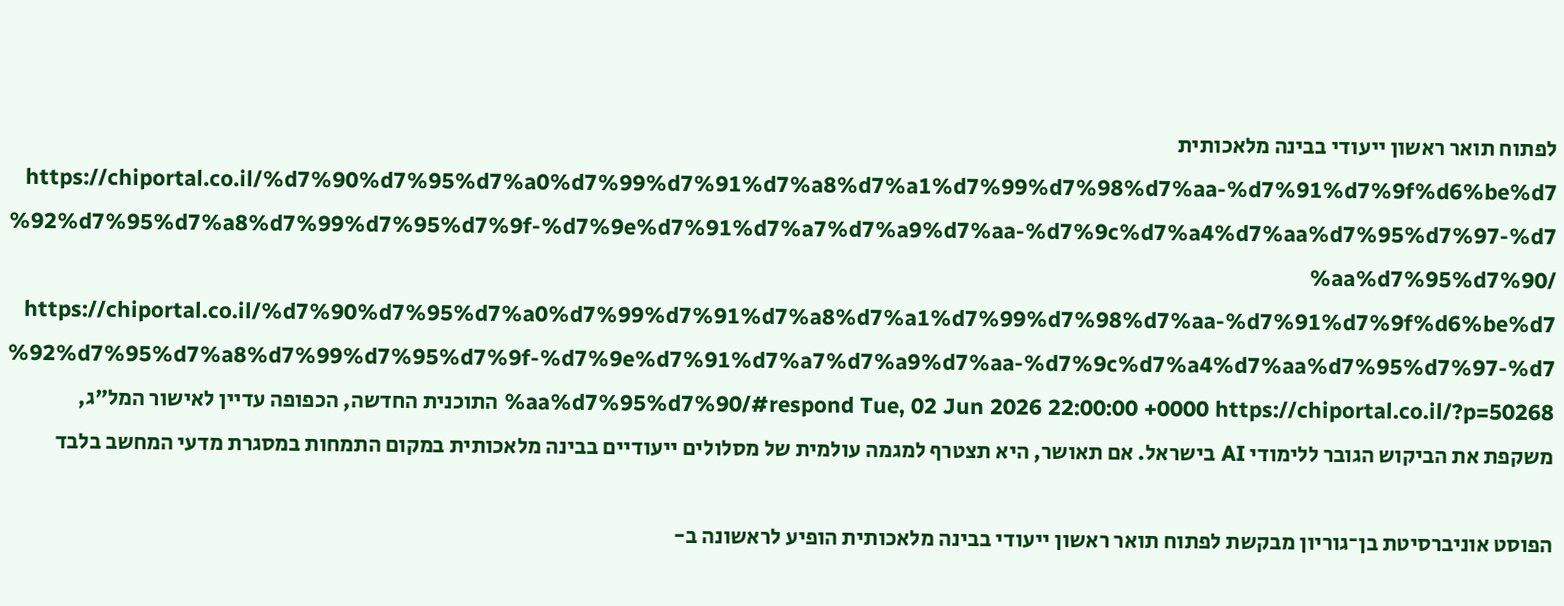לפתוח תואר ראשון ייעודי בבינה מלאכותית https://chiportal.co.il/%d7%90%d7%95%d7%a0%d7%99%d7%91%d7%a8%d7%a1%d7%99%d7%98%d7%aa-%d7%91%d7%9f%d6%be%d7%92%d7%95%d7%a8%d7%99%d7%95%d7%9f-%d7%9e%d7%91%d7%a7%d7%a9%d7%aa-%d7%9c%d7%a4%d7%aa%d7%95%d7%97-%d7%aa%d7%95%d7%90/ https://chiportal.co.il/%d7%90%d7%95%d7%a0%d7%99%d7%91%d7%a8%d7%a1%d7%99%d7%98%d7%aa-%d7%91%d7%9f%d6%be%d7%92%d7%95%d7%a8%d7%99%d7%95%d7%9f-%d7%9e%d7%91%d7%a7%d7%a9%d7%aa-%d7%9c%d7%a4%d7%aa%d7%95%d7%97-%d7%aa%d7%95%d7%90/#respond Tue, 02 Jun 2026 22:00:00 +0000 https://chiportal.co.il/?p=50268 התוכנית החדשה, הכפופה עדיין לאישור המל"ג, משקפת את הביקוש הגובר ללימודי AI בישראל. אם תאושר, היא תצטרף למגמה עולמית של מסלולים ייעודיים בבינה מלאכותית במקום התמחות במסגרת מדעי המחשב בלבד

הפוסט אוניברסיטת בן־גוריון מבקשת לפתוח תואר ראשון ייעודי בבינה מלאכותית הופיע לראשונה ב-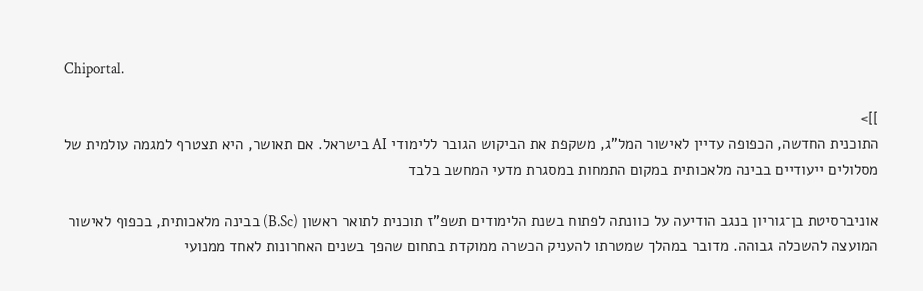Chiportal.

]]>
התוכנית החדשה, הכפופה עדיין לאישור המל"ג, משקפת את הביקוש הגובר ללימודי AI בישראל. אם תאושר, היא תצטרף למגמה עולמית של מסלולים ייעודיים בבינה מלאכותית במקום התמחות במסגרת מדעי המחשב בלבד

אוניברסיטת בן־גוריון בנגב הודיעה על כוונתה לפתוח בשנת הלימודים תשפ"ז תוכנית לתואר ראשון (B.Sc) בבינה מלאכותית, בכפוף לאישור המועצה להשכלה גבוהה. מדובר במהלך שמטרתו להעניק הכשרה ממוקדת בתחום שהפך בשנים האחרונות לאחד ממנועי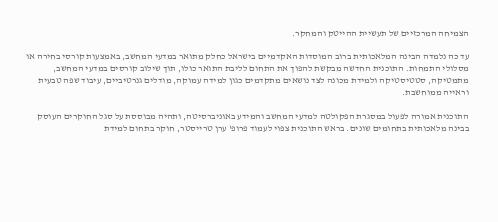הצמיחה המרכזיים של תעשיית ההייטק והמחקר.

עד כה נלמדה הבינה המלאכותית ברוב המוסדות האקדמיים בישראל כחלק מתואר במדעי המחשב, באמצעות קורסי בחירה או מסלולי התמחות. התוכנית החדשה מבקשת להפוך את התחום לליבת התואר כולו, תוך שילוב קורסים במדעי המחשב, מתמטיקה, סטטיסטיקה ולמידת מכונה לצד נושאים מתקדמים כגון למידה עמוקה, מודלים גנרטיביים, עיבוד שפה טבעית וראייה ממוחשבת.

התוכנית אמורה לפעול במסגרת הפקולטה למדעי המחשב והמידע באוניברסיטה, ותהיה מבוססת על סגל החוקרים העוסק בבינה מלאכותית בתחומים שונים. בראש התוכנית צפוי לעמוד פרופ' ערן טרייסטר, חוקר בתחום למידת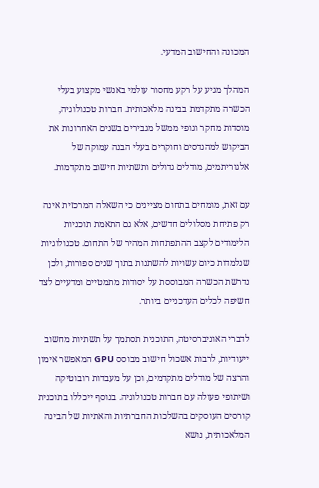המכונה והחישוב המדעי.

המהלך מגיע על רקע מחסור עולמי באנשי מקצוע בעלי הכשרה מתקדמת בבינה מלאכותית. חברות טכנולוגיה, מוסדות מחקר וגופי ממשל מגבירים בשנים האחרונות את הביקוש למהנדסים וחוקרים בעלי הבנה עמוקה של אלגוריתמים, מודלים גדולים ותשתיות חישוב מתקדמות.

עם זאת, מומחים בתחום מציינים כי השאלה המרכזית אינה רק פתיחת מסלולים חדשים, אלא גם התאמת תוכניות הלימודים לקצב ההתפתחות המהיר של התחום. טכנולוגיות שנלמדות כיום עשויות להשתנות בתוך שנים ספורות, ולכן נדרשת הכשרה המבוססת על יסודות מתמטיים ומדעיים לצד חשיפה לכלים העדכניים ביותר.

לדברי האוניברסיטה, התוכנית תסתמך על תשתיות מחשוב ייעודיות, לרבות אשכול חישוב מבוסס GPU המאפשר אימון והרצה של מודלים מתקדמים, וכן על מעבדות רובוטיקה ושיתופי פעולה עם חברות טכנולוגיה. בנוסף ייכללו בתוכנית קורסים העוסקים בהשלכות החברתיות והאתיות של הבינה המלאכותית, נושא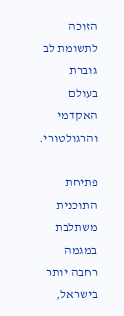הזוכה לתשומת לב גוברת בעולם האקדמי והרגולטורי.

פתיחת התוכנית משתלבת במגמה רחבה יותר בישראל,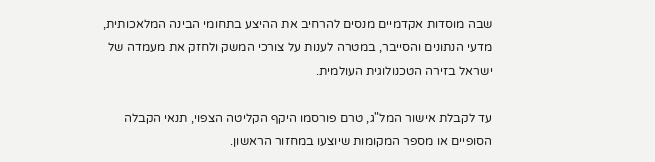שבה מוסדות אקדמיים מנסים להרחיב את ההיצע בתחומי הבינה המלאכותית, מדעי הנתונים והסייבר, במטרה לענות על צורכי המשק ולחזק את מעמדה של ישראל בזירה הטכנולוגית העולמית.

עד לקבלת אישור המל"ג, טרם פורסמו היקף הקליטה הצפוי, תנאי הקבלה הסופיים או מספר המקומות שיוצעו במחזור הראשון.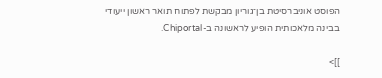הפוסט אוניברסיטת בן־גוריון מבקשת לפתוח תואר ראשון ייעודי בבינה מלאכותית הופיע לראשונה ב-Chiportal.

]]>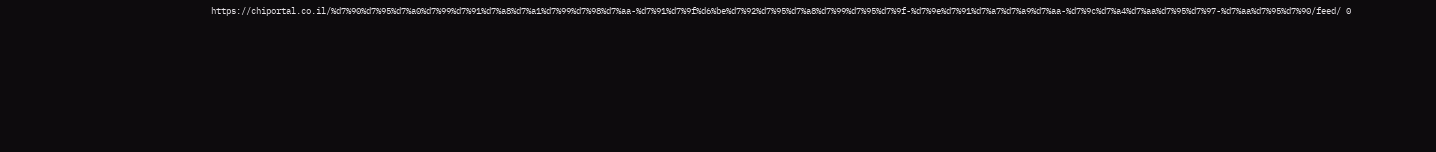https://chiportal.co.il/%d7%90%d7%95%d7%a0%d7%99%d7%91%d7%a8%d7%a1%d7%99%d7%98%d7%aa-%d7%91%d7%9f%d6%be%d7%92%d7%95%d7%a8%d7%99%d7%95%d7%9f-%d7%9e%d7%91%d7%a7%d7%a9%d7%aa-%d7%9c%d7%a4%d7%aa%d7%95%d7%97-%d7%aa%d7%95%d7%90/feed/ 0